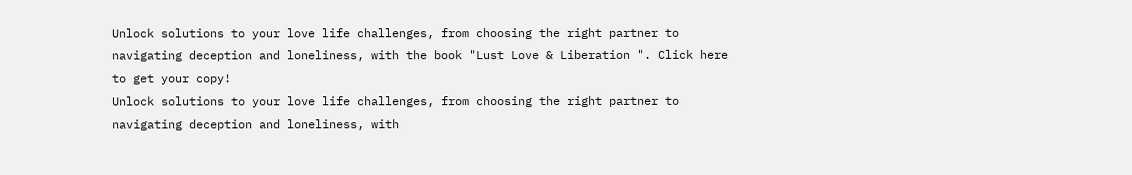Unlock solutions to your love life challenges, from choosing the right partner to navigating deception and loneliness, with the book "Lust Love & Liberation ". Click here to get your copy!
Unlock solutions to your love life challenges, from choosing the right partner to navigating deception and loneliness, with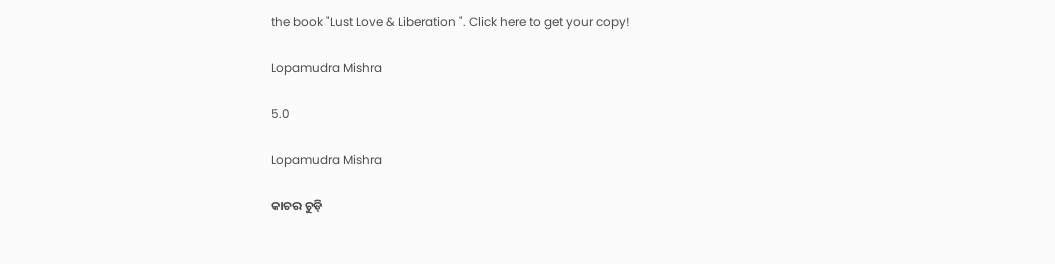the book "Lust Love & Liberation ". Click here to get your copy!

Lopamudra Mishra

5.0

Lopamudra Mishra

କାଚର ଚୁଡ଼ି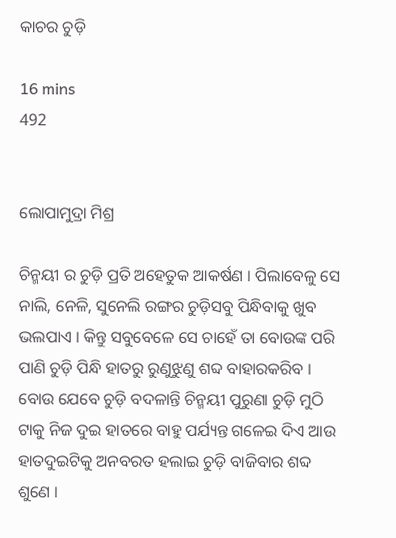କାଚର ଚୁଡ଼ି

16 mins
492


ଲୋପାମୁଦ୍ରା ମିଶ୍ର

ଚିନ୍ମୟୀ ର ଚୁଡ଼ି ପ୍ରତି ଅହେତୁକ ଆକର୍ଷଣ । ପିଲାବେଳୁ ସେ ନାଲି, ନେଳି, ସୁନେଲି ରଙ୍ଗର ଚୁଡ଼ିସବୁ ପିନ୍ଧିବାକୁ ଖୁବ ଭଲପାଏ । କିନ୍ତୁ ସବୁବେଳେ ସେ ଚାହେଁ ତା ବୋଉଙ୍କ ପରି ପାଣି ଚୁଡ଼ି ପିନ୍ଧି ହାତରୁ ରୁଣୁଝୁଣୁ ଶବ୍ଦ ବାହାରକରିବ । ବୋଉ ଯେବେ ଚୁଡ଼ି ବଦଳାନ୍ତି ଚିନ୍ମୟୀ ପୁରୁଣା ଚୁଡ଼ି ମୁଠି ଟାକୁ ନିଜ ଦୁଇ ହାତରେ ବାହୁ ପର୍ଯ୍ୟନ୍ତ ଗଳେଇ ଦିଏ ଆଉ ହାତଦୁଇଟିକୁ ଅନବରତ ହଲାଇ ଚୁଡ଼ି ବାଜିବାର ଶବ୍ଦ ଶୁଣେ ।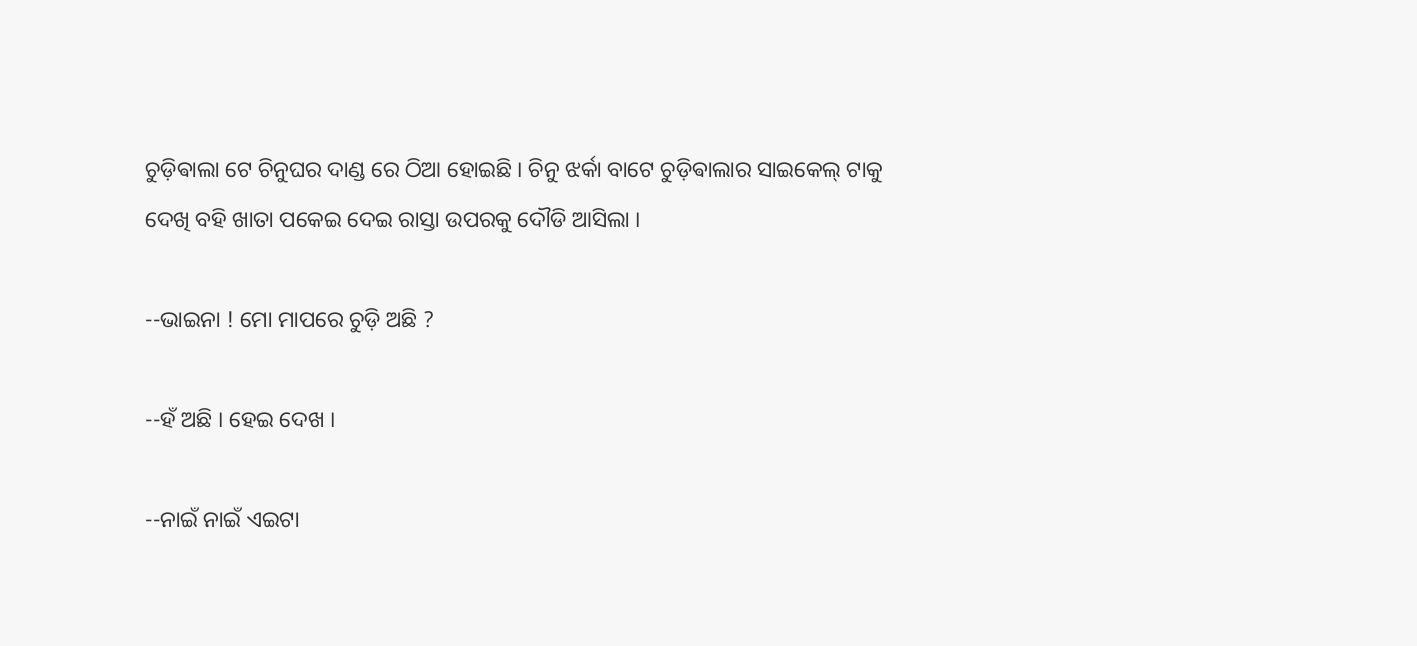ଚୁଡ଼ିଵାଲା ଟେ ଚିନୁଘର ଦାଣ୍ଡ ରେ ଠିଆ ହୋଇଛି । ଚିନୁ ଝର୍କା ବାଟେ ଚୁଡ଼ିଵାଲାର ସାଇକେଲ୍ ଟାକୁ ଦେଖି ବହି ଖାତା ପକେଇ ଦେଇ ରାସ୍ତା ଉପରକୁ ଦୌଡି ଆସିଲା ।

--ଭାଇନା ! ମୋ ମାପରେ ଚୁଡ଼ି ଅଛି ?

--ହଁ ଅଛି । ହେଇ ଦେଖ ।

--ନାଇଁ ନାଇଁ ଏଇଟା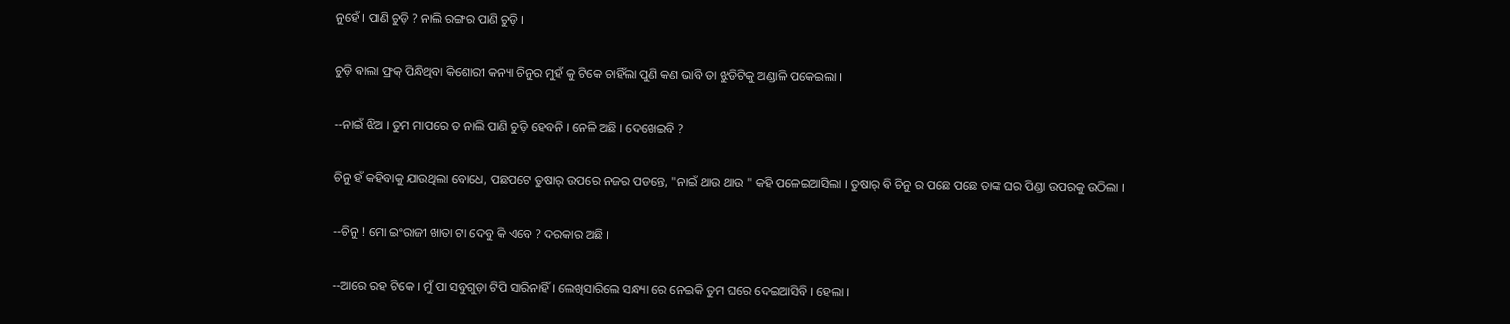ନୁହେଁ । ପାଣି ଚୁଡ଼ି ? ନାଲି ରଙ୍ଗର ପାଣି ଚୁଡ଼ି ।

ଚୁଡ଼ି ଵାଲା ଫ୍ରକ୍ ପିନ୍ଧିଥିବା କିଶୋରୀ କନ୍ୟା ଚିନୁର ମୁହଁ କୁ ଟିକେ ଚାହିଁଲା ପୁଣି କଣ ଭାବି ତା ଝୁଡିଟିକୁ ଅଣ୍ଡାଳି ପକେଇଲା ।

--ନାଇଁ ଝିଅ । ତୁମ ମାପରେ ତ ନାଲି ପାଣି ଚୁଡ଼ି ହେବନି । ନେଳି ଅଛି । ଦେଖେଇବି ?

ଚିନୁ ହଁ କହିବାକୁ ଯାଉଥିଲା ବୋଧେ, ପଛପଟେ ତୁଷାର୍ ଉପରେ ନଜର ପଡନ୍ତେ, "ନାଇଁ ଥାଉ ଥାଉ " କହି ପଳେଇଆସିଲା । ତୁଷାର୍ ଵି ଚିନୁ ର ପଛେ ପଛେ ତାଙ୍କ ଘର ପିଣ୍ଡା ଉପରକୁ ଉଠିଲା ।

--ଚିନୁ ! ମୋ ଇଂରାଜୀ ଖାତା ଟା ଦେବୁ କି ଏବେ ? ଦରକାର ଅଛି ।

--ଆରେ ରହ ଟିକେ । ମୁଁ ପା ସବୁଗୁଡ଼ା ଟିପି ସାରିନାହିଁ । ଲେଖିସାରିଲେ ସନ୍ଧ୍ୟା ରେ ନେଇକି ତୁମ ଘରେ ଦେଇଆସିବି । ହେଲା ।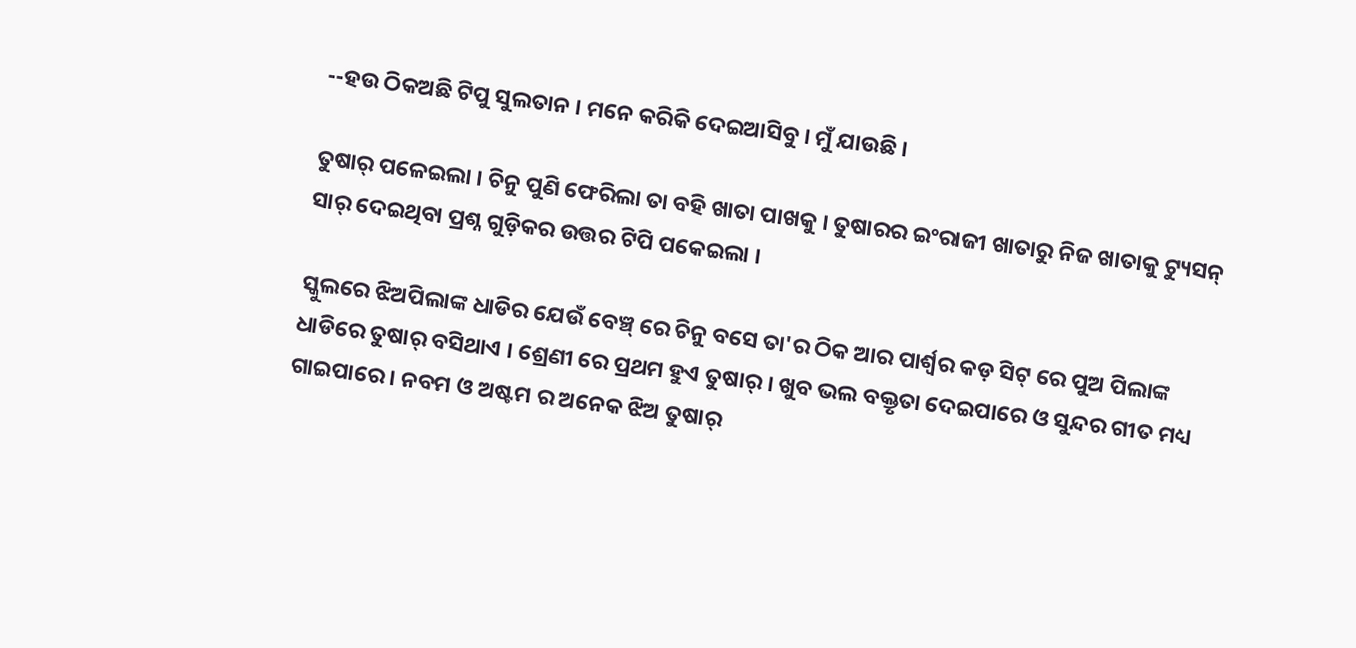--ହଉ ଠିକଅଛି ଟିପୁ ସୁଲତାନ । ମନେ କରିକି ଦେଇଆସିବୁ । ମୁଁ ଯାଉଛି ।

ତୁଷାର୍ ପଳେଇଲା । ଚିନୁ ପୁଣି ଫେରିଲା ତା ବହି ଖାତା ପାଖକୁ । ତୁଷାରର ଇଂରାଜୀ ଖାତାରୁ ନିଜ ଖାତାକୁ ଟ୍ୟୁସନ୍ ସାର୍ ଦେଇଥିବା ପ୍ରଶ୍ନ ଗୁଡ଼ିକର ଉତ୍ତର ଟିପି ପକେଇଲା ।

ସ୍କୁଲରେ ଝିଅପିଲାଙ୍କ ଧାଡିର ଯେଉଁ ବେଞ୍ଚ୍ ରେ ଚିନୁ ବସେ ତା'ର ଠିକ ଆର ପାର୍ଶ୍ୱର କଡ଼ ସିଟ୍ ରେ ପୁଅ ପିଲାଙ୍କ ଧାଡିରେ ତୁଷାର୍ ବସିଥାଏ । ଶ୍ରେଣୀ ରେ ପ୍ରଥମ ହୁଏ ତୁଷାର୍ । ଖୁବ ଭଲ ବକ୍ତୃତା ଦେଇପାରେ ଓ ସୁନ୍ଦର ଗୀତ ମଧ୍ୟ ଗାଇପାରେ । ନବମ ଓ ଅଷ୍ଟମ ର ଅନେକ ଝିଅ ତୁଷାର୍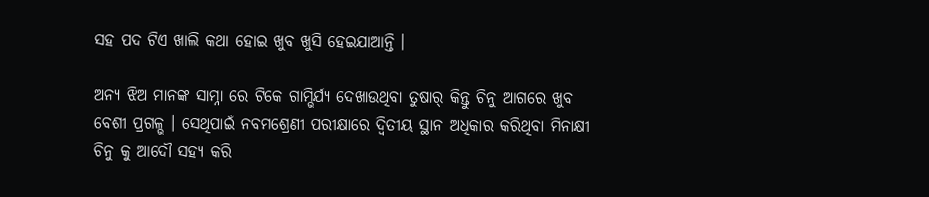ସହ ପଦ ଟିଏ ଖାଲି କଥା ହୋଇ ଖୁବ ଖୁସି ହେଇଯାଆନ୍ତି ।

ଅନ୍ୟ ଝିଅ ମାନଙ୍କ ସାମ୍ନା ରେ ଟିକେ ଗାମ୍ଭିର୍ଯ୍ୟ ଦେଖାଉଥିବା ତୁଷାର୍ କିନ୍ତୁ ଚିନୁ ଆଗରେ ଖୁବ ବେଶୀ ପ୍ରଗଳ୍ଭ । ସେଥିପାଇଁ ନବମଶ୍ରେଣୀ ପରୀକ୍ଷାରେ ଦ୍ୱିତୀୟ ସ୍ଥାନ ଅଧିକାର କରିଥିବା ମିନାକ୍ଷୀ ଚିନୁ କୁ ଆଦୌ ସହ୍ୟ କରି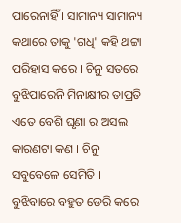ପାରେନାହିଁ । ସାମାନ୍ୟ ସାମାନ୍ୟ କଥାରେ ତାକୁ 'ଗଧି' କହି ଥଟ୍ଟା ପରିହାସ କରେ । ଚିନୁ ସତରେ ବୁଝିପାରେନି ମିନାକ୍ଷୀର ତାପ୍ରତି ଏତେ ବେଶି ଘୃଣା ର ଅସଲ କାରଣଟା କଣ । ଚିନୁ ସବୁବେଳେ ସେମିତି । ବୁଝିବାରେ ବହୁତ ଡେରି କରେ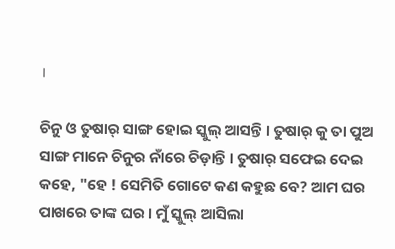।

ଚିନୁ ଓ ତୁଷାର୍ ସାଙ୍ଗ ହୋଇ ସ୍କୁଲ୍ ଆସନ୍ତି । ତୁଷାର୍ କୁ ତା ପୁଅ ସାଙ୍ଗ ମାନେ ଚିନୁର ନାଁରେ ଚିଡ଼ାନ୍ତି । ତୁଷାର୍ ସଫେଇ ଦେଇ କହେ, "ହେ ! ସେମିତି ଗୋଟେ କଣ କହୁଛ ବେ? ଆମ ଘର ପାଖରେ ତାଙ୍କ ଘର । ମୁଁ ସ୍କୁଲ୍ ଆସିଲା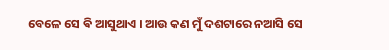ବେଳେ ସେ ଵି ଆସୁଥାଏ । ଆଉ କଣ ମୁଁ ଦଶଟାରେ ନଆସି ସେ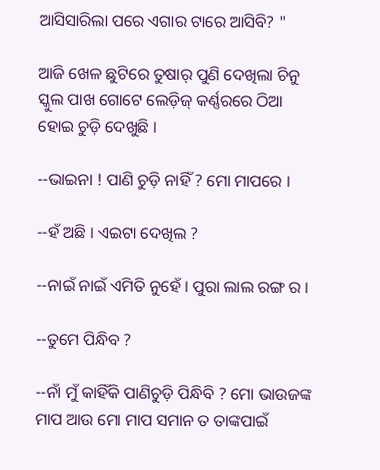ଆସିସାରିଲା ପରେ ଏଗାର ଟାରେ ଆସିବି? "

ଆଜି ଖେଳ ଛୁଟିରେ ତୁଷାର୍ ପୁଣି ଦେଖିଲା ଚିନୁ ସ୍କୁଲ ପାଖ ଗୋଟେ ଲେଡ଼ିଜ୍ କର୍ଣ୍ଣରରେ ଠିଆ ହୋଇ ଚୁଡ଼ି ଦେଖୁଛି ।

--ଭାଇନା ! ପାଣି ଚୁଡ଼ି ନାହିଁ ? ମୋ ମାପରେ ।

--ହଁ ଅଛି । ଏଇଟା ଦେଖିଲ ?

--ନାଇଁ ନାଇଁ ଏମିତି ନୁହେଁ । ପୁରା ଲାଲ ରଙ୍ଗ ର ।

--ତୁମେ ପିନ୍ଧିବ ?

--ନାଁ ମୁଁ କାହିଁକି ପାଣିଚୁଡ଼ି ପିନ୍ଧିବି ? ମୋ ଭାଉଜଙ୍କ ମାପ ଆଉ ମୋ ମାପ ସମାନ ତ ତାଙ୍କପାଇଁ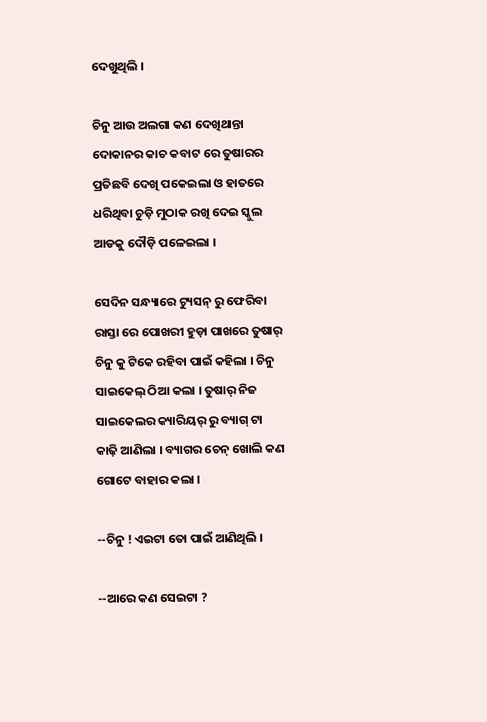ଦେଖୁଥିଲି ।

ଚିନୁ ଆଉ ଅଲଗା କଣ ଦେଖିଥାନ୍ତା ଦୋକାନର କାଚ କବାଟ ରେ ତୁଷାରର ପ୍ରତିଛବି ଦେଖି ପକେଇଲା ଓ ହାତରେ ଧରିଥିବା ଚୁଡ଼ି ମୁଠାକ ରଖି ଦେଇ ସ୍କୁଲ ଆଡକୁ ଦୌଡ଼ି ପଳେଇଲା ।

ସେଦିନ ସନ୍ଧ୍ୟାରେ ଟ୍ୟୁସନ୍ ରୁ ଫେରିବା ରାସ୍ତା ରେ ପୋଖରୀ ହୁଡ଼ା ପାଖରେ ତୁଷାର୍ ଚିନୁ କୁ ଟିକେ ରହିବା ପାଇଁ କହିଲା । ଚିନୁ ସାଇକେଲ୍ ଠିଆ କଲା । ତୁଷାର୍ ନିଜ ସାଇକେଲର କ୍ୟାରିୟର୍ ରୁ ବ୍ୟାଗ୍ ଟା କାଢ଼ି ଆଣିଲା । ବ୍ୟାଗର ଚେନ୍ ଖୋଲି କଣ ଗୋଟେ ବାହାର କଲା ।

--ଚିନୁ ! ଏଇଟା ତୋ ପାଇଁ ଆଣିଥିଲି ।

--ଆରେ କଣ ସେଇଟା ?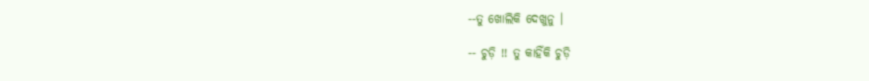--ତୁ ଖୋଲିକି ଦେଖୁନୁ ।

-- ଚୁଡ଼ି !! ତୁ କାହିଁକି ଚୁଡ଼ି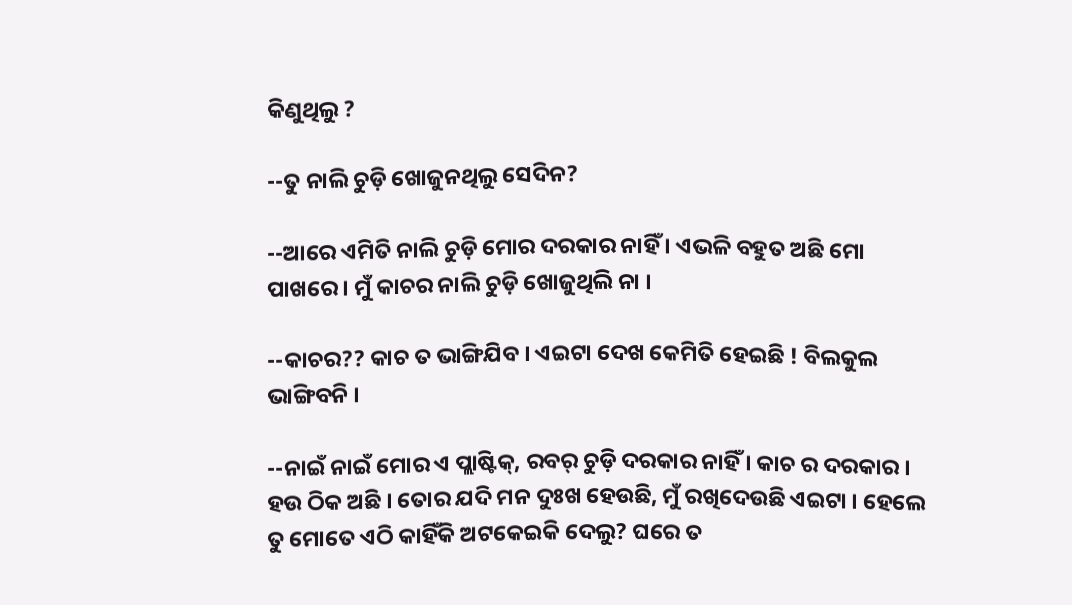କିଣୁଥିଲୁ ?

--ତୁ ନାଲି ଚୁଡ଼ି ଖୋଜୁନଥିଲୁ ସେଦିନ?

--ଆରେ ଏମିତି ନାଲି ଚୁଡ଼ି ମୋର ଦରକାର ନାହିଁ । ଏଭଳି ବହୁତ ଅଛି ମୋ ପାଖରେ । ମୁଁ କାଚର ନାଲି ଚୁଡ଼ି ଖୋଜୁଥିଲି ନା ।

--କାଚର?? କାଚ ତ ଭାଙ୍ଗିଯିବ । ଏଇଟା ଦେଖ କେମିତି ହେଇଛି ! ବିଲକୁଲ ଭାଙ୍ଗିବନି ।

--ନାଇଁ ନାଇଁ ମୋର ଏ ପ୍ଲାଷ୍ଟିକ୍, ରବର୍ ଚୁଡ଼ି ଦରକାର ନାହିଁ । କାଚ ର ଦରକାର । ହଉ ଠିକ ଅଛି । ତୋର ଯଦି ମନ ଦୁଃଖ ହେଉଛି, ମୁଁ ରଖିଦେଉଛି ଏଇଟା । ହେଲେ ତୁ ମୋତେ ଏଠି କାହିଁକି ଅଟକେଇକି ଦେଲୁ? ଘରେ ତ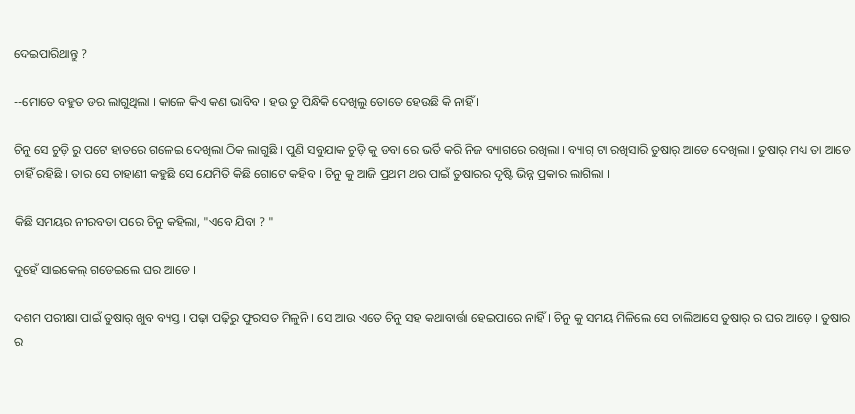ଦେଇପାରିଥାନ୍ତୁ ?

--ମୋତେ ବହୁତ ଡର ଲାଗୁଥିଲା । କାଳେ କିଏ କଣ ଭାବିବ । ହଉ ତୁ ପିନ୍ଧିକି ଦେଖିଲୁ ତୋତେ ହେଉଛି କି ନାହିଁ ।

ଚିନୁ ସେ ଚୁଡ଼ି ରୁ ପଟେ ହାତରେ ଗଳେଇ ଦେଖିଲା ଠିକ ଲାଗୁଛି । ପୁଣି ସବୁଯାକ ଚୁଡ଼ି କୁ ଡବା ରେ ଭର୍ତି କରି ନିଜ ବ୍ୟାଗରେ ରଖିଲା । ବ୍ୟାଗ୍ ଟା ରଖିସାରି ତୁଷାର୍ ଆଡେ ଦେଖିଲା । ତୁଷାର୍ ମଧ୍ୟ ତା ଆଡେ ଚାହିଁ ରହିଛି । ତାର ସେ ଚାହାଣୀ କହୁଛି ସେ ଯେମିତି କିଛି ଗୋଟେ କହିବ । ଚିନୁ କୁ ଆଜି ପ୍ରଥମ ଥର ପାଇଁ ତୁଷାରର ଦୃଷ୍ଟି ଭିନ୍ନ ପ୍ରକାର ଲାଗିଲା ।

କିଛି ସମୟର ନୀରବତା ପରେ ଚିନୁ କହିଲା, "ଏବେ ଯିବା ? "

ଦୁହେଁ ସାଇକେଲ୍ ଗଡେଇଲେ ଘର ଆଡେ ।

ଦଶମ ପରୀକ୍ଷା ପାଇଁ ତୁଷାର୍ ଖୁବ ବ୍ୟସ୍ତ । ପଢ଼ା ପଢ଼ିରୁ ଫୁରସତ ମିଳୁନି । ସେ ଆଉ ଏତେ ଚିନୁ ସହ କଥାବାର୍ତ୍ତା ହେଇପାରେ ନାହିଁ । ଚିନୁ କୁ ସମୟ ମିଳିଲେ ସେ ଚାଲିଆସେ ତୁଷାର୍ ର ଘର ଆଡ଼େ । ତୁଷାର ର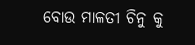ବୋଉ ମାଳତୀ ଚିନୁ କୁ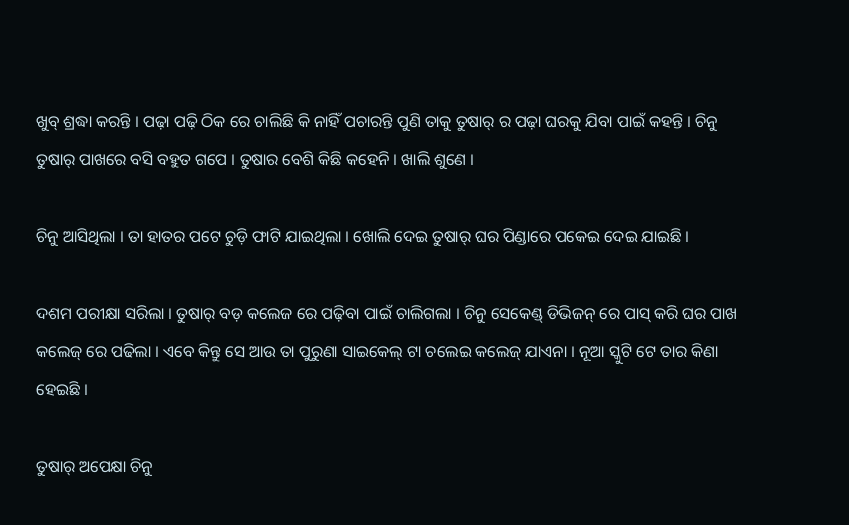ଖୁବ୍ ଶ୍ରଦ୍ଧା କରନ୍ତି । ପଢ଼ା ପଢ଼ି ଠିକ ରେ ଚାଲିଛି କି ନାହିଁ ପଚାରନ୍ତି ପୁଣି ତାକୁ ତୁଷାର୍ ର ପଢ଼ା ଘରକୁ ଯିବା ପାଇଁ କହନ୍ତି । ଚିନୁ ତୁଷାର୍ ପାଖରେ ବସି ବହୁତ ଗପେ । ତୁଷାର ବେଶି କିଛି କହେନି । ଖାଲି ଶୁଣେ ।

ଚିନୁ ଆସିଥିଲା । ତା ହାତର ପଟେ ଚୁଡ଼ି ଫାଟି ଯାଇଥିଲା । ଖୋଲି ଦେଇ ତୁଷାର୍ ଘର ପିଣ୍ଡାରେ ପକେଇ ଦେଇ ଯାଇଛି ।

ଦଶମ ପରୀକ୍ଷା ସରିଲା । ତୁଷାର୍ ବଡ଼ କଲେଜ ରେ ପଢ଼ିବା ପାଇଁ ଚାଲିଗଲା । ଚିନୁ ସେକେଣ୍ଡ୍ ଡିଭିଜନ୍ ରେ ପାସ୍ କରି ଘର ପାଖ କଲେଜ୍ ରେ ପଢିଲା । ଏବେ କିନ୍ତୁ ସେ ଆଉ ତା ପୁରୁଣା ସାଇକେଲ୍ ଟା ଚଲେଇ କଲେଜ୍ ଯାଏନା । ନୂଆ ସ୍କୁଟି ଟେ ତାର କିଣା ହେଇଛି ।

ତୁଷାର୍ ଅପେକ୍ଷା ଚିନୁ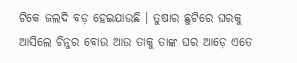ଟିକେ ଜଲଦି ବଡ଼ ହେଇଯାଉଛି । ତୁଷାର ଛୁଟିରେ ଘରକୁ ଆସିଲେ ଚିନୁର ବୋଉ ଆଉ ତାକୁ ତାଙ୍କ ଘର ଆଡ଼େ ଏତେ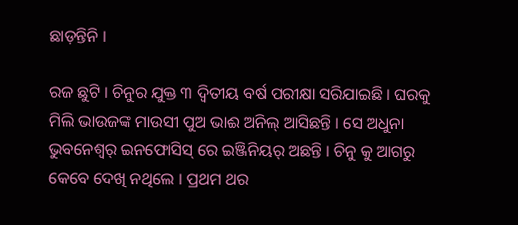ଛାଡ଼ନ୍ତିନି ।

ରଜ ଛୁଟି । ଚିନୁର ଯୁକ୍ତ ୩ ଦ୍ୱିତୀୟ ବର୍ଷ ପରୀକ୍ଷା ସରିଯାଇଛି । ଘରକୁ ମିଲି ଭାଉଜଙ୍କ ମାଉସୀ ପୁଅ ଭାଈ ଅନିଲ୍ ଆସିଛନ୍ତି । ସେ ଅଧୁନା ଭୁବନେଶ୍ୱର୍ ଇନଫୋସିସ୍ ରେ ଇଞ୍ଜିନିୟର୍ ଅଛନ୍ତି । ଚିନୁ କୁ ଆଗରୁ କେବେ ଦେଖି ନଥିଲେ । ପ୍ରଥମ ଥର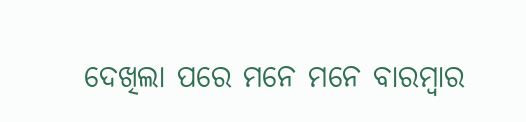ଦେଖିଲା ପରେ ମନେ ମନେ ବାରମ୍ବାର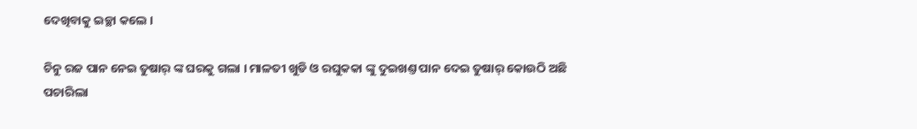ଦେଖିବାକୁ ଇଚ୍ଛା କଲେ ।

ଚିନୁ ରଜ ପାନ ନେଇ ତୁଷାର୍ ଙ୍କ ଘରକୁ ଗଲା । ମାଳତୀ ଖୁଡି ଓ ରଘୁକକା ଙ୍କୁ ଦୁଇଖଣ୍ତ ପାନ ଦେଇ ତୁଷାର୍ କୋଉଠି ଅଛି ପଚାରିଲା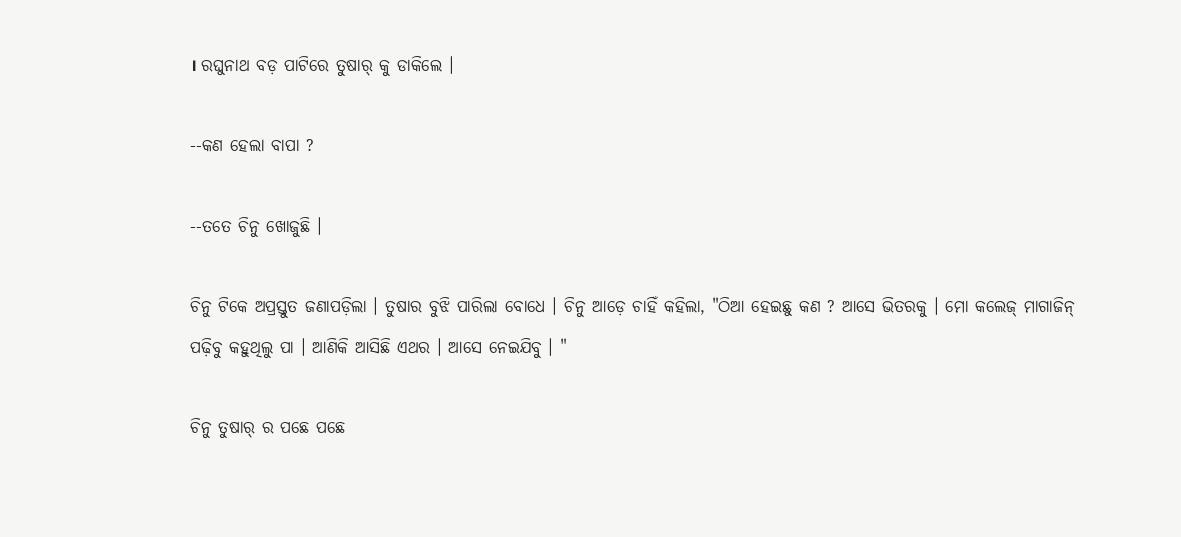। ରଘୁନାଥ ବଡ଼ ପାଟିରେ ତୁଷାର୍ କୁ ଡାକିଲେ ।

--କଣ ହେଲା ବାପା ?

--ତତେ ଚିନୁ ଖୋଜୁଛି ।

ଚିନୁ ଟିକେ ଅପ୍ରସ୍ତୁତ ଜଣାପଡ଼ିଲା । ତୁଷାର ବୁଝି ପାରିଲା ବୋଧେ । ଚିନୁ ଆଡ଼େ ଚାହିଁ କହିଲା, "ଠିଆ ହେଇଛୁ କଣ ? ଆସେ ଭିତରକୁ । ମୋ କଲେଜ୍ ମାଗାଜିନ୍ ପଢ଼ିବୁ କହୁଥିଲୁ ପା । ଆଣିକି ଆସିଛି ଏଥର । ଆସେ ନେଇଯିବୁ । "

ଚିନୁ ତୁଷାର୍ ର ପଛେ ପଛେ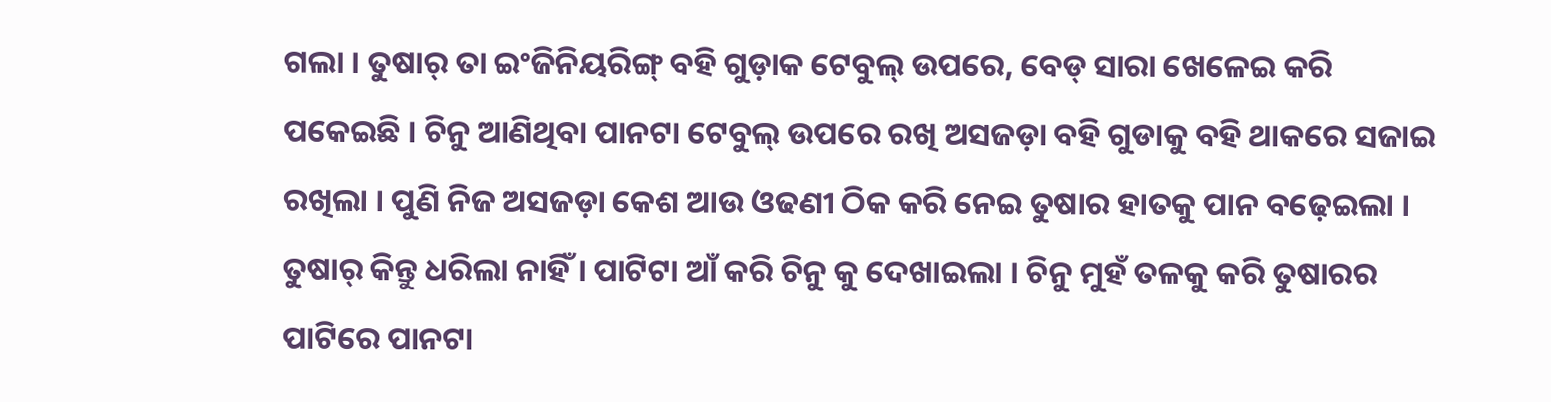ଗଲା । ତୁଷାର୍ ତା ଇଂଜିନିୟରିଙ୍ଗ୍ ବହି ଗୁଡ଼ାକ ଟେବୁଲ୍ ଉପରେ, ବେଡ୍ ସାରା ଖେଳେଇ କରି ପକେଇଛି । ଚିନୁ ଆଣିଥିବା ପାନଟା ଟେବୁଲ୍ ଉପରେ ରଖି ଅସଜଡ଼ା ବହି ଗୁଡାକୁ ବହି ଥାକରେ ସଜାଇ ରଖିଲା । ପୁଣି ନିଜ ଅସଜଡ଼ା କେଶ ଆଉ ଓଢଣୀ ଠିକ କରି ନେଇ ତୁଷାର ହାତକୁ ପାନ ବଢ଼େଇଲା । ତୁଷାର୍ କିନ୍ତୁ ଧରିଲା ନାହିଁ । ପାଟିଟା ଆଁ କରି ଚିନୁ କୁ ଦେଖାଇଲା । ଚିନୁ ମୁହଁ ତଳକୁ କରି ତୁଷାରର ପାଟିରେ ପାନଟା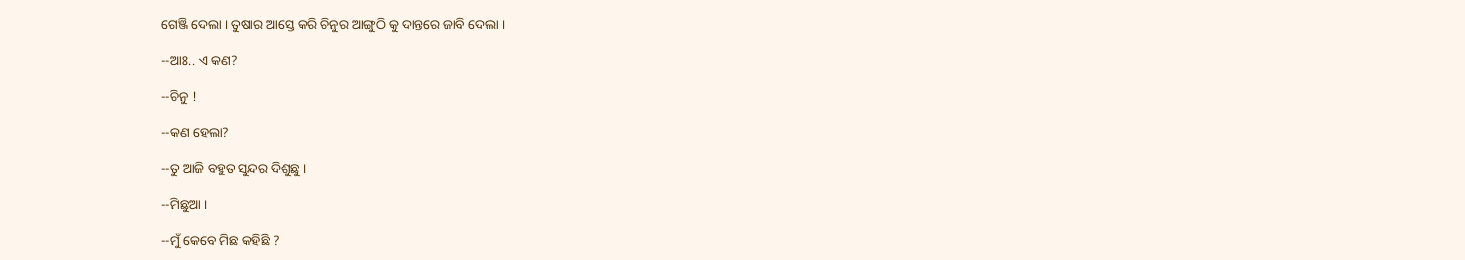ଗେଞ୍ଜି ଦେଲା । ତୁଷାର ଆସ୍ତେ କରି ଚିନୁର ଆଙ୍ଗୁଠି କୁ ଦାନ୍ତରେ ଜାବି ଦେଲା ।

--ଆଃ.. ଏ କଣ?

--ଚିନୁ !

--କଣ ହେଲା?

--ତୁ ଆଜି ବହୁତ ସୁନ୍ଦର ଦିଶୁଛୁ ।

--ମିଛୁଆ ।

--ମୁଁ କେବେ ମିଛ କହିଛି ?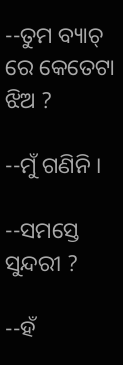--ତୁମ ବ୍ୟାଚ୍ ରେ କେତେଟା ଝିଅ ?

--ମୁଁ ଗଣିନି ।

--ସମସ୍ତେ ସୁନ୍ଦରୀ ?

--ହଁ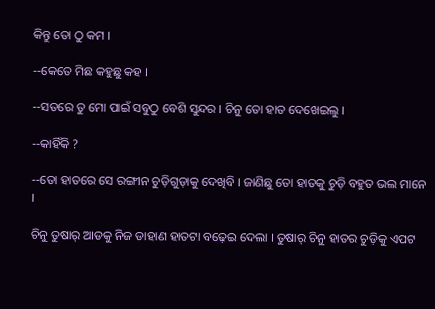କିନ୍ତୁ ତୋ ଠୁ କମ ।

--କେତେ ମିଛ କହୁଛୁ କହ ।

--ସତରେ ତୁ ମୋ ପାଇଁ ସବୁଠୁ ବେଶି ସୁନ୍ଦର । ଚିନୁ ତୋ ହାତ ଦେଖେଇଲୁ ।

--କାହିଁକି ?

--ତୋ ହାତରେ ସେ ରଙ୍ଗୀନ ଚୁଡ଼ିଗୁଡ଼ାକୁ ଦେଖିବି । ଜାଣିଛୁ ତୋ ହାତକୁ ଚୁଡ଼ି ବହୁତ ଭଲ ମାନେ ।

ଚିନୁ ତୁଷାର୍ ଆଡକୁ ନିଜ ଡାହାଣ ହାତଟା ବଢ଼େଇ ଦେଲା । ତୁଷାର୍ ଚିନୁ ହାତର ଚୁଡ଼ିକୁ ଏପଟ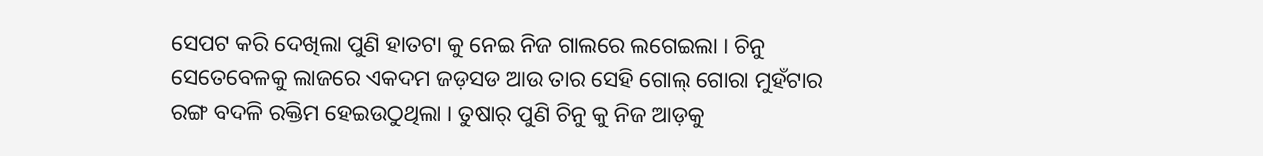ସେପଟ କରି ଦେଖିଲା ପୁଣି ହାତଟା କୁ ନେଇ ନିଜ ଗାଲରେ ଲଗେଇଲା । ଚିନୁ ସେତେବେଳକୁ ଲାଜରେ ଏକଦମ ଜଡ଼ସଡ ଆଉ ତାର ସେହି ଗୋଲ୍ ଗୋରା ମୁହଁଟାର ରଙ୍ଗ ବଦଳି ରକ୍ତିମ ହେଇଉଠୁଥିଲା । ତୁଷାର୍ ପୁଣି ଚିନୁ କୁ ନିଜ ଆଡ଼କୁ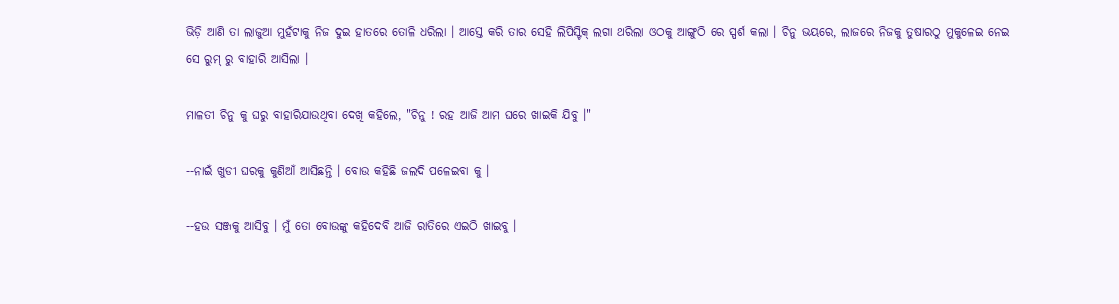ଭିଡ଼ି ଆଣି ତା ଲାଜୁଆ ମୁହଁଟାକୁ ନିଜ ଦୁଇ ହାତରେ ତୋଳି ଧରିଲା । ଆସ୍ତେ କରି ତାର ସେହି ଲିପିସ୍ଟିକ୍ ଲଗା ଥରିଲା ଓଠକୁ ଆଙ୍ଗୁଠି ରେ ସ୍ପର୍ଶ କଲା । ଚିନୁ ଭୟରେ, ଲାଜରେ ନିଜକୁ ତୁଷାରଠୁ ମୁକୁଳେଇ ନେଇ ସେ ରୁମ୍ ରୁ ବାହାରି ଆସିଲା ।

ମାଳତୀ ଚିନୁ କୁ ଘରୁ ବାହାରିଯାଉଥିବା ଦେଖି କହିଲେ, "ଚିନୁ ! ରହ ଆଜି ଆମ ଘରେ ଖାଇକି ଯିବୁ ।"

--ନାଇଁ ଖୁଡୀ ଘରକୁ କୁଣିଆଁ ଆସିଛନ୍ତି । ବୋଉ କହିଛି ଜଲଦି ପଳେଇବା କୁ ।

--ହଉ ସଞ୍ଜକୁ ଆସିବୁ । ମୁଁ ତୋ ବୋଉଙ୍କୁ କହିଦେବି ଆଜି ରାତିରେ ଏଇଠି ଖାଇବୁ ।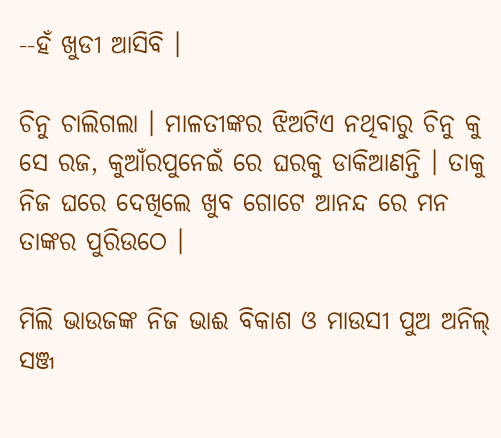--ହଁ ଖୁଡୀ ଆସିବି ।

ଚିନୁ ଚାଲିଗଲା । ମାଳତୀଙ୍କର ଝିଅଟିଏ ନଥିବାରୁ ଚିନୁ କୁ ସେ ରଜ, କୁଆଁରପୁନେଇଁ ରେ ଘରକୁ ଡାକିଆଣନ୍ତି । ତାକୁ ନିଜ ଘରେ ଦେଖିଲେ ଖୁବ ଗୋଟେ ଆନନ୍ଦ ରେ ମନ ତାଙ୍କର ପୁରିଉଠେ ।

ମିଲି ଭାଉଜଙ୍କ ନିଜ ଭାଈ ବିକାଶ ଓ ମାଉସୀ ପୁଅ ଅନିଲ୍ ସଞ୍ଜ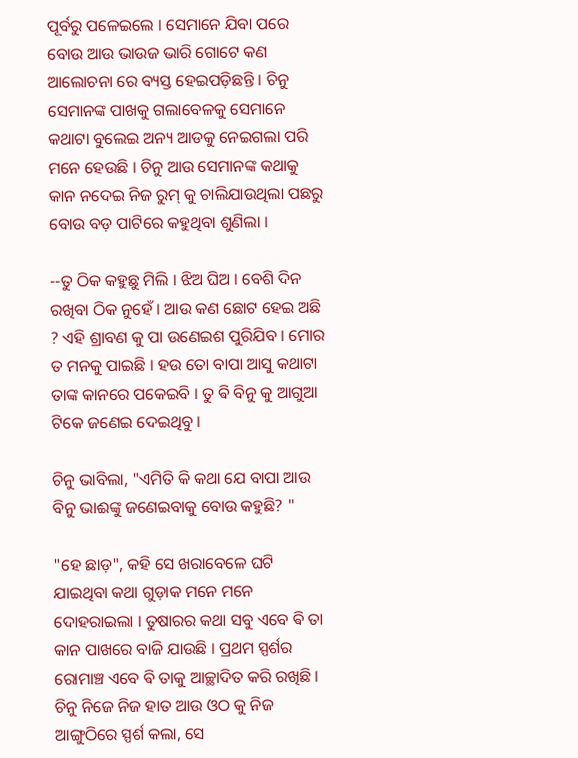ପୂର୍ବରୁ ପଳେଇଲେ । ସେମାନେ ଯିବା ପରେ ବୋଉ ଆଉ ଭାଉଜ ଭାରି ଗୋଟେ କଣ ଆଲୋଚନା ରେ ବ୍ୟସ୍ତ ହେଇପଡ଼ିଛନ୍ତି । ଚିନୁ ସେମାନଙ୍କ ପାଖକୁ ଗଲାବେଳକୁ ସେମାନେ କଥାଟା ବୁଲେଇ ଅନ୍ୟ ଆଡକୁ ନେଇଗଲା ପରି ମନେ ହେଉଛି । ଚିନୁ ଆଉ ସେମାନଙ୍କ କଥାକୁ କାନ ନଦେଇ ନିଜ ରୁମ୍ କୁ ଚାଲିଯାଉଥିଲା ପଛରୁ ବୋଉ ବଡ଼ ପାଟିରେ କହୁଥିବା ଶୁଣିଲା ।

--ତୁ ଠିକ କହୁଛୁ ମିଲି । ଝିଅ ଘିଅ । ବେଶି ଦିନ ରଖିବା ଠିକ ନୁହେଁ । ଆଉ କଣ ଛୋଟ ହେଇ ଅଛି ? ଏହି ଶ୍ରାବଣ କୁ ପା ଉଣେଇଶ ପୁରିଯିବ । ମୋର ତ ମନକୁ ପାଇଛି । ହଉ ତୋ ବାପା ଆସୁ କଥାଟା ତାଙ୍କ କାନରେ ପକେଇବି । ତୁ ଵି ବିନୁ କୁ ଆଗୁଆ ଟିକେ ଜଣେଇ ଦେଇଥିବୁ ।

ଚିନୁ ଭାବିଲା, "ଏମିତି କି କଥା ଯେ ବାପା ଆଉ ବିନୁ ଭାଈଙ୍କୁ ଜଣେଇବାକୁ ବୋଉ କହୁଛି? "

"ହେ ଛାଡ଼", କହି ସେ ଖରାବେଳେ ଘଟି ଯାଇଥିବା କଥା ଗୁଡ଼ାକ ମନେ ମନେ ଦୋହରାଇଲା । ତୁଷାରର କଥା ସବୁ ଏବେ ଵି ତା କାନ ପାଖରେ ବାଜି ଯାଉଛି । ପ୍ରଥମ ସ୍ପର୍ଶର ରୋମାଞ୍ଚ ଏବେ ଵି ତାକୁ ଆଚ୍ଛାଦିତ କରି ରଖିଛି । ଚିନୁ ନିଜେ ନିଜ ହାତ ଆଉ ଓଠ କୁ ନିଜ ଆଙ୍ଗୁଠିରେ ସ୍ପର୍ଶ କଲା, ସେ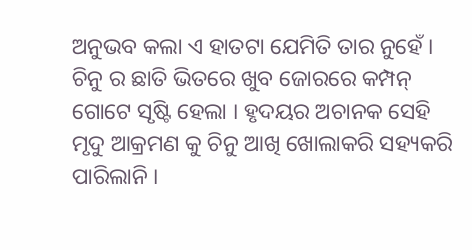ଅନୁଭବ କଲା ଏ ହାତଟା ଯେମିତି ତାର ନୁହେଁ । ଚିନୁ ର ଛାତି ଭିତରେ ଖୁବ ଜୋରରେ କମ୍ପନ୍ ଗୋଟେ ସୃଷ୍ଟି ହେଲା । ହୃଦୟର ଅଚାନକ ସେହି ମୃଦୁ ଆକ୍ରମଣ କୁ ଚିନୁ ଆଖି ଖୋଲାକରି ସହ୍ୟକରି ପାରିଲାନି ।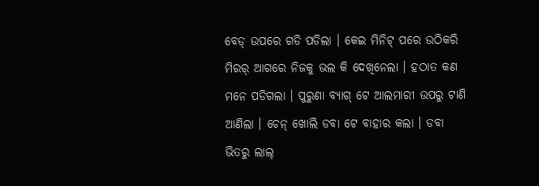ବେଡ୍ ଉପରେ ଗଡି ପଡିଲା । କେଇ ମିନିଟ୍ ପରେ ଉଠିକରି ମିରର୍ ଆଗରେ ନିଜକୁ ଭଲ କି ଦେଖିନେଲା । ହଠାତ କଣ ମନେ ପଡିଗଲା । ପୁରୁଣା ବ୍ୟାଗ୍ ଟେ ଆଲମାରୀ ଉପରୁ ଟାଣି ଆଣିଲା । ଚେନ୍ ଖୋଲି ଡବା ଟେ ବାହାର କଲା । ଡବା ଭିତରୁ ଲାଲ୍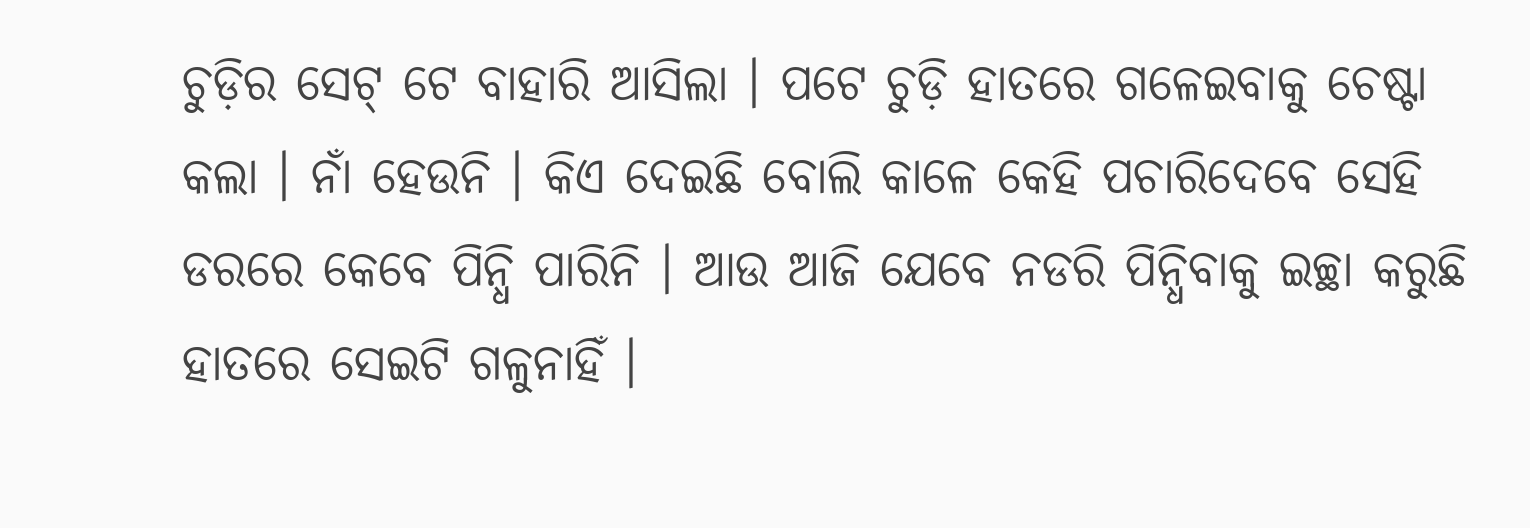ଚୁଡ଼ିର ସେଟ୍ ଟେ ବାହାରି ଆସିଲା । ପଟେ ଚୁଡ଼ି ହାତରେ ଗଳେଇବାକୁ ଚେଷ୍ଟା କଲା । ନାଁ ହେଉନି । କିଏ ଦେଇଛି ବୋଲି କାଳେ କେହି ପଚାରିଦେବେ ସେହି ଡରରେ କେବେ ପିନ୍ଧି ପାରିନି । ଆଉ ଆଜି ଯେବେ ନଡରି ପିନ୍ଧିବାକୁ ଇଚ୍ଛା କରୁଛି ହାତରେ ସେଇଟି ଗଳୁନାହିଁ ।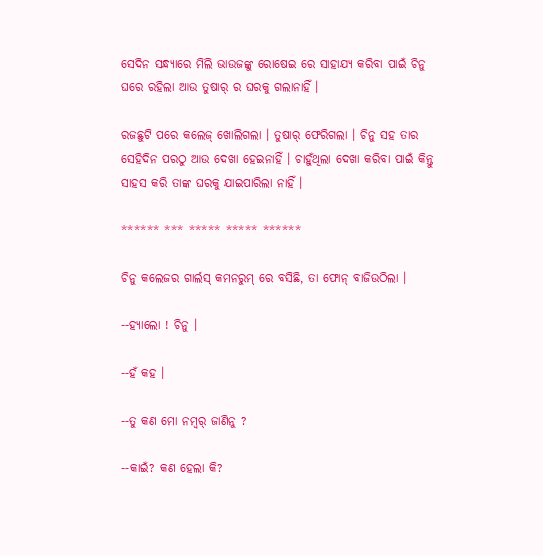ସେଦିନ ସନ୍ଧ୍ୟାରେ ମିଲି ଭାଉଜଙ୍କୁ ରୋଷେଇ ରେ ସାହାଯ୍ୟ କରିବା ପାଇଁ ଚିନୁ ଘରେ ରହିଲା ଆଉ ତୁଷାର୍ ର ଘରକୁ ଗଲାନାହିଁ ।

ରଜଛୁଟି ପରେ କଲେଜ୍ ଖୋଲିଗଲା । ତୁଷାର୍ ଫେରିଗଲା । ଚିନୁ ସହ ତାର ସେହିଦିନ ପରଠୁ ଆଉ ଦେଖା ହେଇନାହିଁ । ଚାହୁଁଥିଲା ଦେଖା କରିବା ପାଇଁ କିନ୍ତୁ ସାହସ କରି ତାଙ୍କ ଘରକୁ ଯାଇପାରିଲା ନାହିଁ ।

****** *** ***** ***** ******

ଚିନୁ କଲେଜର ଗାର୍ଲସ୍ କମନରୁମ୍ ରେ ବସିଛି, ତା ଫୋନ୍ ବାଜିଉଠିଲା ।

--ହ୍ୟାଲୋ ! ଚିନୁ ।

--ହଁ କହ ।

--ତୁ କଣ ମୋ ନମ୍ବର୍ ଜାଣିନୁ ?

--କାଇଁ? କଣ ହେଲା କି?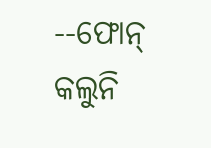--ଫୋନ୍ କଲୁନି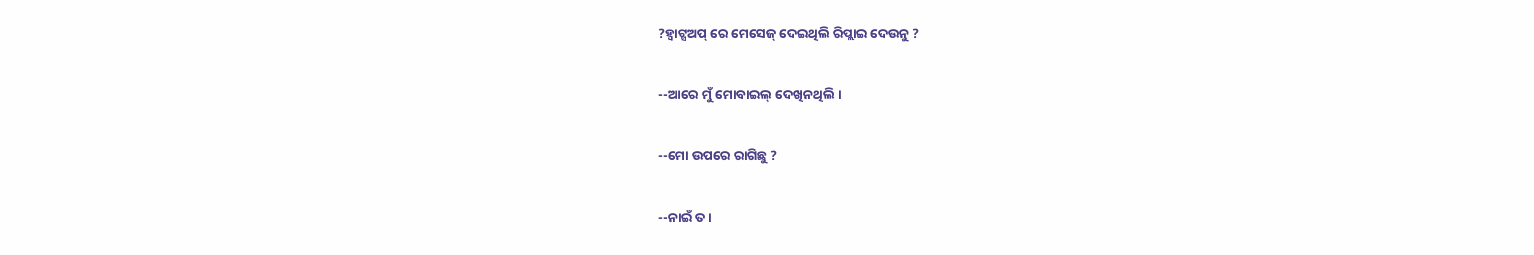?ହ୍ୱାଟ୍ସଅପ୍ ରେ ମେସେଜ୍ ଦେଇଥିଲି ରିପ୍ଲାଇ ଦେଉନୁ ?

--ଆରେ ମୁଁ ମୋବାଇଲ୍ ଦେଖିନଥିଲି ।

--ମୋ ଉପରେ ରାଗିଛୁ ?

--ନାଇଁ ତ ।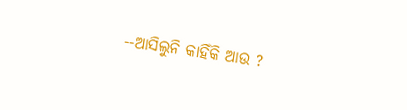--ଆସିଲୁନି କାହିଁକି ଆଉ ?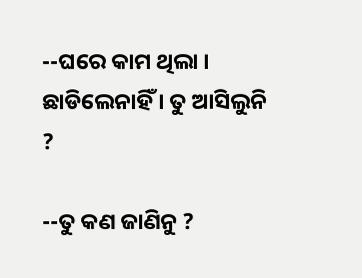--ଘରେ କାମ ଥିଲା । ଛାଡିଲେନାହିଁ । ତୁ ଆସିଲୁନି ?

--ତୁ କଣ ଜାଣିନୁ ?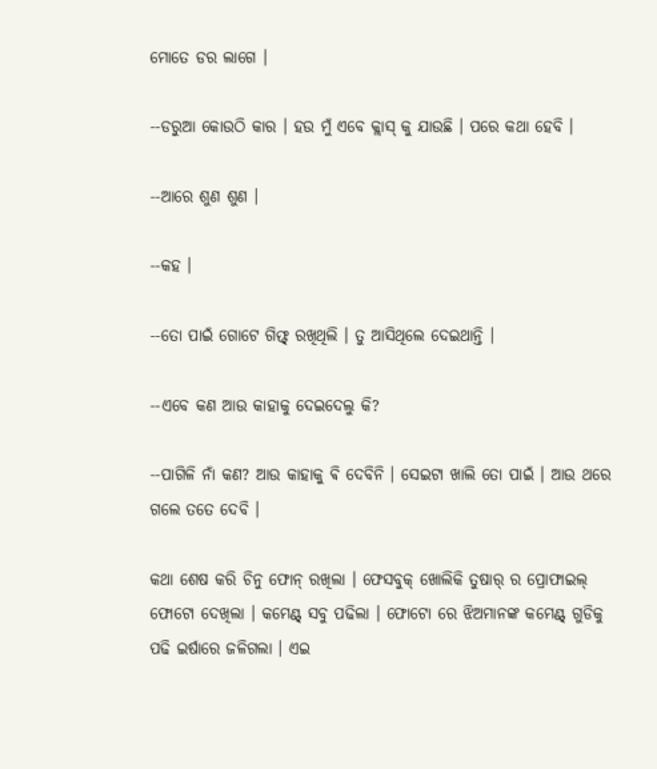ମୋତେ ଡର ଲାଗେ ।

--ଡରୁଆ କୋଉଠି କାର । ହଉ ମୁଁ ଏବେ କ୍ଲାସ୍ କୁ ଯାଉଛି । ପରେ କଥା ହେବି ।

--ଆରେ ଶୁଣ ଶୁଣ ।

--କହ ।

--ତୋ ପାଇଁ ଗୋଟେ ଗିଫ୍ଟ୍ ରଖିଥିଲି । ତୁ ଆସିଥିଲେ ଦେଇଥାନ୍ତି ।

--ଏବେ କଣ ଆଉ କାହାକୁ ଦେଇଦେଲୁ କି?

--ପାଗିଳି ନାଁ କଣ? ଆଉ କାହାକୁ ଵି ଦେବିନି । ସେଇଟା ଖାଲି ତୋ ପାଇଁ । ଆଉ ଥରେ ଗଲେ ତତେ ଦେବି ।

କଥା ଶେଷ କରି ଚିନୁ ଫୋନ୍ ରଖିଲା । ଫେସବୁକ୍ ଖୋଲିକି ତୁଷାର୍ ର ପ୍ରୋଫାଇଲ୍ ଫୋଟୋ ଦେଖିଲା । କମେଣ୍ଟ୍ ସବୁ ପଢିଲା । ଫୋଟୋ ରେ ଝିଅମାନଙ୍କ କମେଣ୍ଟ୍ ଗୁଡିକୁ ପଢି ଇର୍ଷାରେ ଜଳିଗଲା । ଏଇ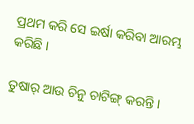ପ୍ରଥମ କରି ସେ ଇର୍ଷା କରିବା ଆରମ୍ଭ କରିଛି ।

ତୁଷାର୍ ଆଉ ଚିନୁ ଚାଟିଙ୍ଗ୍ କରନ୍ତି ।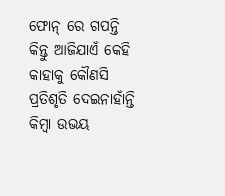ଫୋନ୍ ରେ ଗପନ୍ତି କିନ୍ତୁ ଆଜିଯାଏଁ କେହି କାହାକୁ କୌଣସି ପ୍ରତିଶୃତି ଦେଇନାହାଁନ୍ତି କିମ୍ବା ଉଭୟ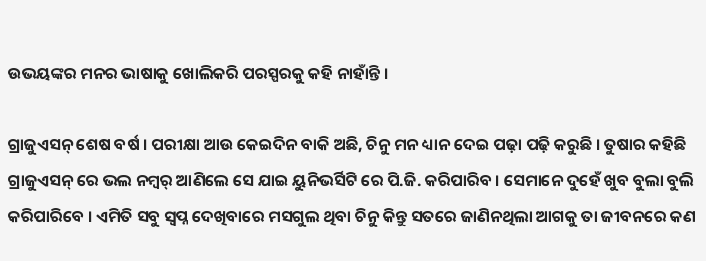ଉଭୟଙ୍କର ମନର ଭାଷାକୁ ଖୋଲିକରି ପରସ୍ପରକୁ କହି ନାହାଁନ୍ତି ।

ଗ୍ରାଜୁଏସନ୍ ଶେଷ ବର୍ଷ । ପରୀକ୍ଷା ଆଉ କେଇଦିନ ବାକି ଅଛି, ଚିନୁ ମନ ଧ୍ୟାନ ଦେଇ ପଢ଼ା ପଢ଼ି କରୁଛି । ତୁଷାର କହିଛି ଗ୍ରାଜୁଏସନ୍ ରେ ଭଲ ନମ୍ବର୍ ଆଣିଲେ ସେ ଯାଇ ୟୁନିଭର୍ସିଟି ରେ ପି.ଜି. କରିପାରିବ । ସେମାନେ ଦୁହେଁ ଖୁବ ବୁଲା ବୁଲି କରିପାରିବେ । ଏମିତି ସବୁ ସ୍ୱପ୍ନ ଦେଖିବାରେ ମସଗୁଲ ଥିବା ଚିନୁ କିନ୍ତୁ ସତରେ ଜାଣିନଥିଲା ଆଗକୁ ତା ଜୀବନରେ କଣ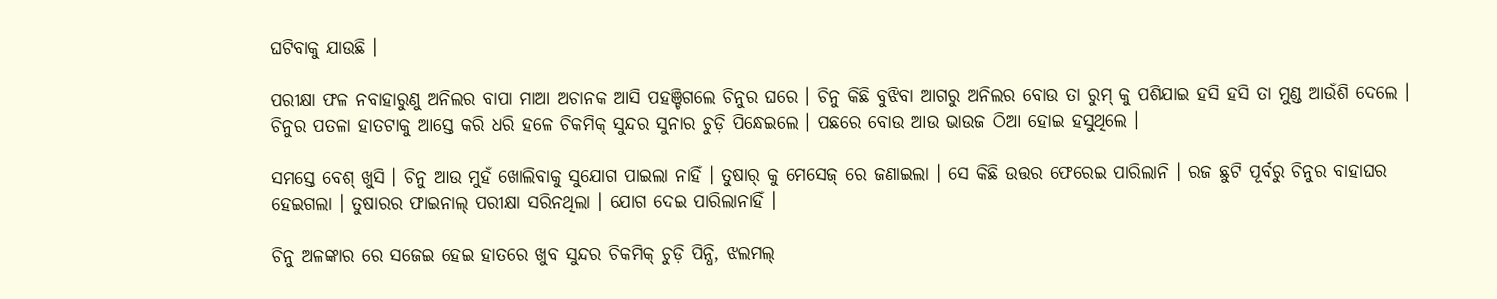ଘଟିବାକୁ ଯାଉଛି ।

ପରୀକ୍ଷା ଫଳ ନବାହାରୁଣୁ ଅନିଲର ବାପା ମାଆ ଅଚାନକ ଆସି ପହଞ୍ଚିଗଲେ ଚିନୁର ଘରେ । ଚିନୁ କିଛି ବୁଝିବା ଆଗରୁ ଅନିଲର ବୋଉ ତା ରୁମ୍ କୁ ପଶିଯାଇ ହସି ହସି ତା ମୁଣ୍ଡ ଆଉଁଶି ଦେଲେ । ଚିନୁର ପତଳା ହାତଟାକୁ ଆସ୍ତେ କରି ଧରି ହଳେ ଚିକମିକ୍ ସୁନ୍ଦର ସୁନାର ଚୁଡ଼ି ପିନ୍ଧେଇଲେ । ପଛରେ ବୋଉ ଆଉ ଭାଉଜ ଠିଆ ହୋଇ ହସୁଥିଲେ ।

ସମସ୍ତେ ବେଶ୍ ଖୁସି । ଚିନୁ ଆଉ ମୁହଁ ଖୋଲିବାକୁ ସୁଯୋଗ ପାଇଲା ନାହିଁ । ତୁଷାର୍ କୁ ମେସେଜ୍ ରେ ଜଣାଇଲା । ସେ କିଛି ଉତ୍ତର ଫେରେଇ ପାରିଲାନି । ରଜ ଛୁଟି ପୂର୍ବରୁ ଚିନୁର ବାହାଘର ହେଇଗଲା । ତୁଷାରର ଫାଇନାଲ୍ ପରୀକ୍ଷା ସରିନଥିଲା । ଯୋଗ ଦେଇ ପାରିଲାନାହିଁ ।

ଚିନୁ ଅଳଙ୍କାର ରେ ସଜେଇ ହେଇ ହାତରେ ଖୁବ ସୁନ୍ଦର ଚିକମିକ୍ ଚୁଡ଼ି ପିନ୍ଧି, ଝଲମଲ୍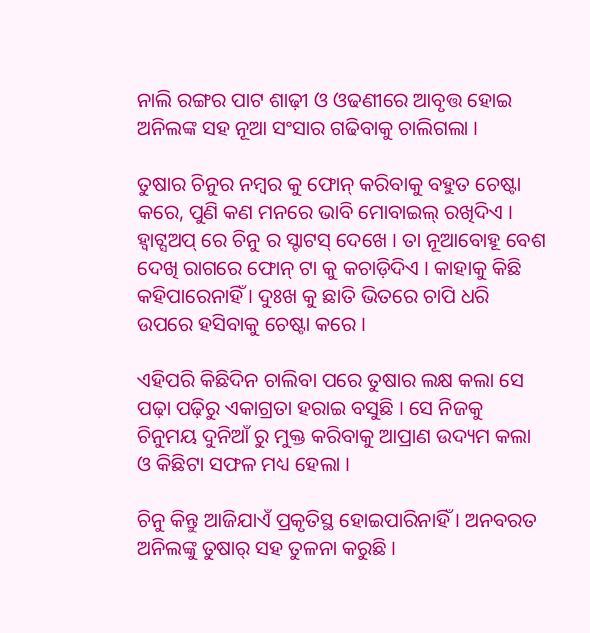ନାଲି ରଙ୍ଗର ପାଟ ଶାଢ଼ୀ ଓ ଓଢଣୀରେ ଆବୃତ୍ତ ହୋଇ ଅନିଲଙ୍କ ସହ ନୂଆ ସଂସାର ଗଢିବାକୁ ଚାଲିଗଲା ।

ତୁଷାର ଚିନୁର ନମ୍ବର କୁ ଫୋନ୍ କରିବାକୁ ବହୁତ ଚେଷ୍ଟା କରେ, ପୁଣି କଣ ମନରେ ଭାବି ମୋବାଇଲ୍ ରଖିଦିଏ । ହ୍ୱାଟ୍ସଅପ୍ ରେ ଚିନୁ ର ସ୍ଟାଟସ୍ ଦେଖେ । ତା ନୂଆବୋହୂ ବେଶ ଦେଖି ରାଗରେ ଫୋନ୍ ଟା କୁ କଚାଡ଼ିଦିଏ । କାହାକୁ କିଛି କହିପାରେନାହିଁ । ଦୁଃଖ କୁ ଛାତି ଭିତରେ ଚାପି ଧରି ଉପରେ ହସିବାକୁ ଚେଷ୍ଟା କରେ ।

ଏହିପରି କିଛିଦିନ ଚାଲିବା ପରେ ତୁଷାର ଲକ୍ଷ କଲା ସେ ପଢ଼ା ପଢ଼ିରୁ ଏକାଗ୍ରତା ହରାଇ ବସୁଛି । ସେ ନିଜକୁ ଚିନୁମୟ ଦୁନିଆଁ ରୁ ମୁକ୍ତ କରିବାକୁ ଆପ୍ରାଣ ଉଦ୍ୟମ କଲା ଓ କିଛିଟା ସଫଳ ମଧ୍ୟ ହେଲା ।

ଚିନୁ କିନ୍ତୁ ଆଜିଯାଏଁ ପ୍ରକୃତିସ୍ଥ ହୋଇପାରିନାହିଁ । ଅନବରତ ଅନିଲଙ୍କୁ ତୁଷାର୍ ସହ ତୁଳନା କରୁଛି ।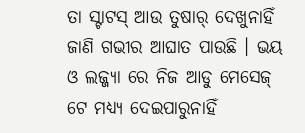ତା ସ୍ଟାଟସ୍ ଆଉ ତୁଷାର୍ ଦେଖୁନାହିଁ ଜାଣି ଗଭୀର ଆଘାତ ପାଉଛି । ଭୟ ଓ ଲଜ୍ଜ୍ୟା ରେ ନିଜ ଆଡୁ ମେସେଜ୍ ଟେ ମଧ୍ୟ୍ୟ ଦେଇପାରୁନାହିଁ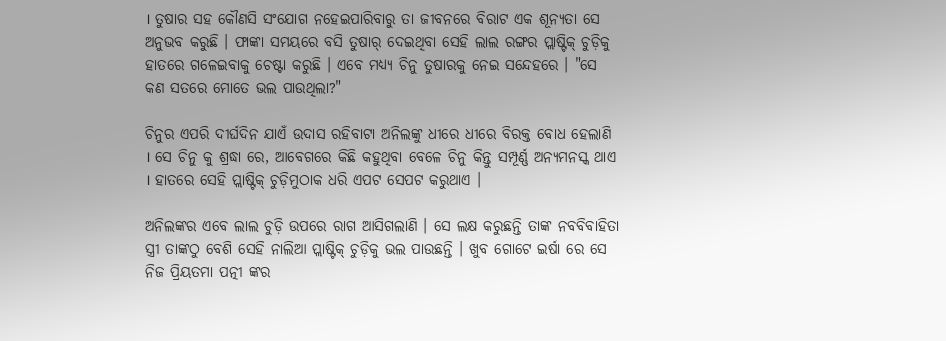। ତୁଷାର ସହ କୌଣସି ସଂଯୋଗ ନହେଇପାରିବାରୁ ତା ଜୀବନରେ ବିରାଟ ଏକ ଶୂନ୍ୟତା ସେ ଅନୁଭବ କରୁଛି । ଫାଙ୍କା ସମୟରେ ବସି ତୁଷାର୍ ଦେଇଥିବା ସେହି ଲାଲ ରଙ୍ଗର ପ୍ଲାଷ୍ଟିକ୍ ଚୁଡ଼ିକୁ ହାତରେ ଗଳେଇବାକୁ ଚେଷ୍ଟା କରୁଛି । ଏବେ ମଧ୍ୟ୍ୟ ଚିନୁ ତୁଷାରକୁ ନେଇ ସନ୍ଦେହରେ । "ସେ କଣ ସତରେ ମୋତେ ଭଲ ପାଉଥିଲା?"

ଚିନୁର ଏପରି ଦୀର୍ଘଦିନ ଯାଏଁ ଉଦାସ ରହିବାଟା ଅନିଲଙ୍କୁ ଧୀରେ ଧୀରେ ବିରକ୍ତ ବୋଧ ହେଲାଣି । ସେ ଚିନୁ କୁ ଶ୍ରଦ୍ଧା ରେ, ଆବେଗରେ କିଛି କହୁଥିବା ବେଳେ ଚିନୁ କିନ୍ତୁ ସମ୍ପୂର୍ଣ୍ଣ ଅନ୍ୟମନସ୍କ ଥାଏ । ହାତରେ ସେହି ପ୍ଲାଷ୍ଟିକ୍ ଚୁଡ଼ିମୁଠାକ ଧରି ଏପଟ ସେପଟ କରୁଥାଏ ।

ଅନିଲଙ୍କର ଏବେ ଲାଲ ଚୁଡ଼ି ଉପରେ ରାଗ ଆସିଗଲାଣି । ସେ ଲକ୍ଷ କରୁଛନ୍ତି ତାଙ୍କ ନବବିବାହିତା ସ୍ତ୍ରୀ ତାଙ୍କଠୁ ବେଶି ସେହି ନାଲିଆ ପ୍ଲାଷ୍ଟିକ୍ ଚୁଡ଼ିକୁ ଭଲ ପାଉଛନ୍ତି । ଖୁବ ଗୋଟେ ଇର୍ଷା ରେ ସେ ନିଜ ପ୍ରିୟତମା ପତ୍ନୀ ଙ୍କର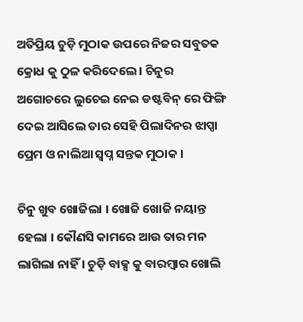ଅତିପ୍ରିୟ ଚୁଡ଼ି ମୁଠାକ ଉପରେ ନିଜର ସବୁତକ କ୍ରୋଧ କୁ ଠୁଳ କରିଦେଲେ । ଚିନୁର ଅଗୋଚରେ ଲୁଚେଇ ନେଇ ଡଷ୍ଟବିନ୍ ରେ ଫିଙ୍ଗି ଦେଇ ଆସିଲେ ତାର ସେହି ପିଲାଦିନର ଝାପ୍ସା ପ୍ରେମ ଓ ନାଲିଆ ସ୍ୱପ୍ନ ସନ୍ତକ ମୁଠାକ ।

ଚିନୁ ଖୁବ ଖୋଜିଲା । ଖୋଜି ଖୋଜି ନୟାନ୍ତ ହେଲା । କୌଣସି କାମରେ ଆଉ ତାର ମନ ଲାଗିଲା ନାହିଁ । ଚୁଡ଼ି ବାକ୍ସ କୁ ବାରମ୍ବାର ଖୋଲି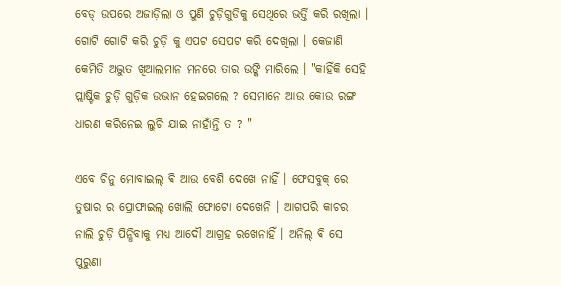ବେଡ୍ ଉପରେ ଅଜାଡ଼ିଲା ଓ ପୁଣି ଚୁଡ଼ିଗୁଡିକୁ ସେଥିରେ ଭର୍ତ୍ତି କରି ରଖିଲା । ଗୋଟି ଗୋଟି କରି ଚୁଡ଼ି କୁ ଏପଟ ସେପଟ କରି ଦେଖିଲା । କେଜାଣି କେମିତି ଅଦ୍ଭୁତ ଖିଆଲମାନ ମନରେ ତାର ଉଙ୍କି ମାରିଲେ । "କାହିଁକି ସେହି ପ୍ଲାଷ୍ଟିକ ଚୁଡ଼ି ଗୁଡ଼ିକ ଉଭାନ ହେଇଗଲେ ? ସେମାନେ ଆଉ କୋଉ ରଙ୍ଗ ଧାରଣ କରିନେଇ ଲୁଚି ଯାଇ ନାହାଁନ୍ତି ତ ? "

ଏବେ ଚିନୁ ମୋବାଇଲ୍ ଵି ଆଉ ବେଶି ଦେଖେ ନାହିଁ । ଫେସବୁକ୍ ରେ ତୁଷାର ର ପ୍ରୋଫାଇଲ୍ ଖୋଲି ଫୋଟୋ ଦେଖେନି । ଆଗପରି କାଚର ନାଲି ଚୁଡ଼ି ପିନ୍ଧିବାକୁ ମଧ୍ୟ ଆଦୌ ଆଗ୍ରହ ରଖେନାହିଁ । ଅନିଲ୍ ଵି ସେ ପୁରୁଣା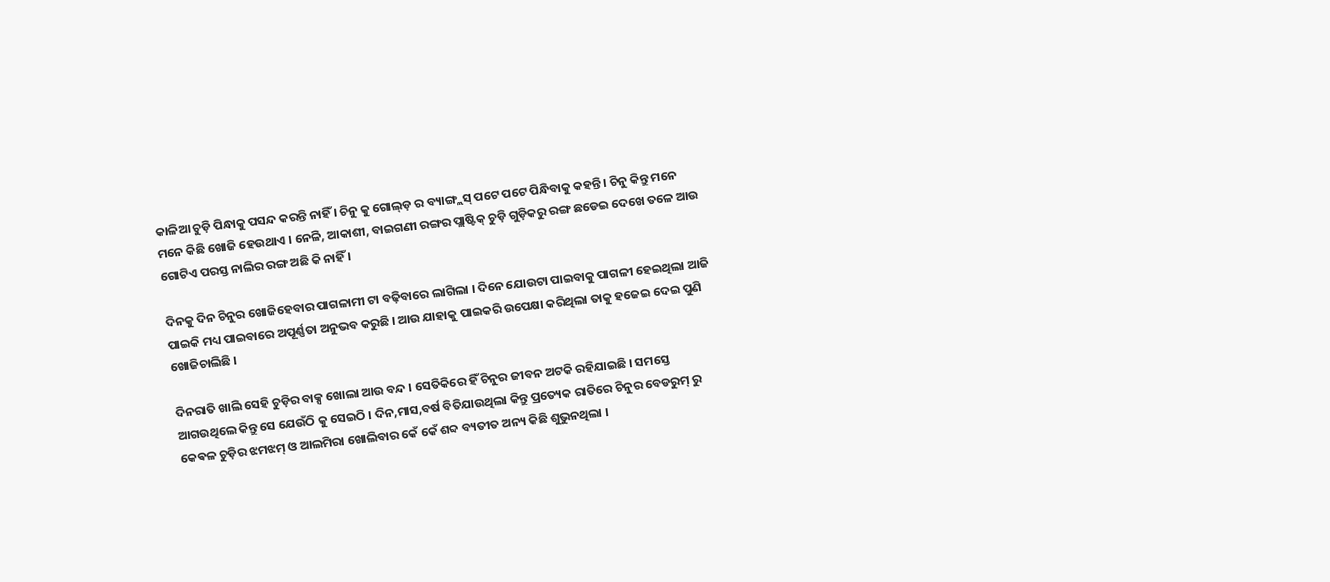କାଳିଆ ଚୁଡ଼ି ପିନ୍ଧାକୁ ପସନ୍ଦ କରନ୍ତି ନାହିଁ । ଚିନୁ କୁ ଗୋଲ୍ଡ଼ ର ବ୍ୟାଙ୍ଗ୍ଲସ୍ ପଟେ ପଟେ ପିନ୍ଧିବାକୁ କହନ୍ତି । ଚିନୁ କିନ୍ତୁ ମନେ ମନେ କିଛି ଖୋଜି ହେଉଥାଏ । ନେଳି, ଆକାଶୀ, ବାଇଗଣୀ ରଙ୍ଗର ପ୍ଲାଷ୍ଟିକ୍ ଚୁଡ଼ି ଗୁଡ଼ିକରୁ ରଙ୍ଗ ଛଡେଇ ଦେଖେ ତଳେ ଆଉ ଗୋଟିଏ ପରସ୍ତ ନାଲିର ରଙ୍ଗ ଅଛି କି ନାହିଁ ।

ଦିନକୁ ଦିନ ଚିନୁର ଖୋଜିହେବାର ପାଗଳାମୀ ଟା ବଢ଼ିବାରେ ଲାଗିଲା । ଦିନେ ଯୋଉଟା ପାଇବାକୁ ପାଗଳୀ ହେଇଥିଲା ଆଜି ପାଇକି ମଧ୍ୟ ପାଇବାରେ ଅପୂର୍ଣ୍ଣତା ଅନୁଭବ କରୁଛି । ଆଉ ଯାହାକୁ ପାଇକରି ଉପେକ୍ଷା କରିଥିଲା ତାକୁ ହଜେଇ ଦେଇ ପୁଣି ଖୋଜିଚାଲିଛି ।

ଦିନରାତି ଖାଲି ସେହି ଚୁଡ଼ିର ବାକ୍ସ ଖୋଲା ଆଉ ବନ୍ଦ । ସେତିକିରେ ହିଁ ଚିନୁର ଜୀବନ ଅଟକି ରହିଯାଇଛି । ସମସ୍ତେ ଆଗଉଥିଲେ କିନ୍ତୁ ସେ ଯେଉଁଠି କୁ ସେଇଠି । ଦିନ,ମାସ,ବର୍ଷ ବିତିଯାଉଥିଲା କିନ୍ତୁ ପ୍ରତ୍ୟେକ ରାତିରେ ଚିନୁର ବେଡରୁମ୍ ରୁ କେଵଳ ଚୁଡ଼ିର ଝମଝମ୍ ଓ ଆଲମିରା ଖୋଲିବାର କେଁ କେଁ ଶବ୍ଦ ବ୍ୟତୀତ ଅନ୍ୟ କିଛି ଶୁଭୁନଥିଲା ।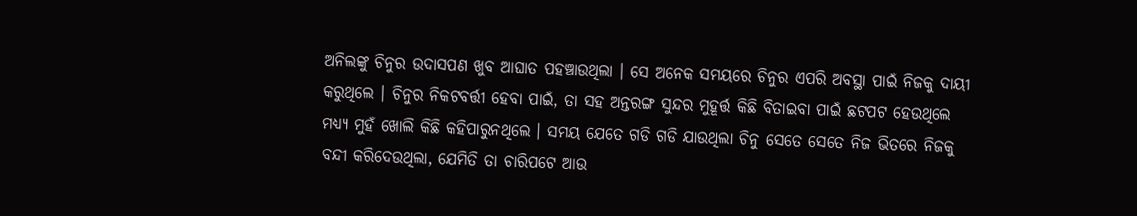ଅନିଲଙ୍କୁ ଚିନୁର ଉଦାସପଣ ଖୁବ ଆଘାତ ପହଞ୍ଚାଉଥିଲା । ସେ ଅନେକ ସମୟରେ ଚିନୁର ଏପରି ଅବସ୍ଥା ପାଇଁ ନିଜକୁ ଦାୟୀ କରୁଥିଲେ । ଚିନୁର ନିକଟବର୍ତ୍ତୀ ହେବା ପାଇଁ, ତା ସହ ଅନ୍ତରଙ୍ଗ ସୁନ୍ଦର ମୁହୂର୍ତ୍ତ କିଛି ବିତାଇବା ପାଇଁ ଛଟପଟ ହେଉଥିଲେ ମଧ୍ୟ୍ୟ ମୁହଁ ଖୋଲି କିଛି କହିପାରୁନଥିଲେ । ସମୟ ଯେତେ ଗଡି ଗଡି ଯାଉଥିଲା ଚିନୁ ସେତେ ସେତେ ନିଜ ଭିତରେ ନିଜକୁ ବନ୍ଦୀ କରିଦେଉଥିଲା, ଯେମିତି ତା ଚାରିପଟେ ଆଉ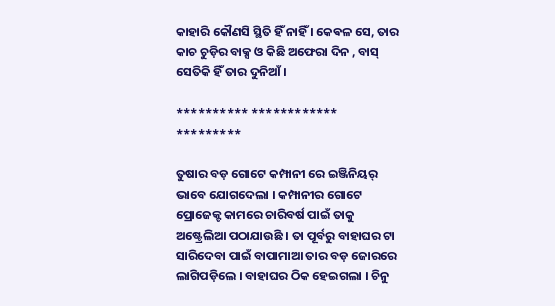କାହାରି କୌଣସି ସ୍ଥିତି ହିଁ ନାହିଁ । କେଵଳ ସେ, ତାର କାଚ ଚୁଡ଼ିର ବାକ୍ସ ଓ କିଛି ଅଫେରା ଦିନ , ବାସ୍ ସେତିକି ହିଁ ତାର ଦୁନିଆଁ ।

********** ************ *********

ତୁଷାର ବଡ଼ ଗୋଟେ କମ୍ପାନୀ ରେ ଇଞ୍ଜିନିୟର୍ ଭାବେ ଯୋଗଦେଲା । କମ୍ପାନୀର ଗୋଟେ ପ୍ରୋଜେକ୍ଟ କାମରେ ଚାରିବର୍ଷ ପାଇଁ ତାକୁ ଅଷ୍ଟ୍ରେଲିଆ ପଠାଯାଉଛି । ତା ପୂର୍ବରୁ ବାହାଘର ଟା ସାରିଦେବା ପାଇଁ ବାପାମାଆ ତାର ବଡ଼ ଜୋରରେ ଲାଗିପଡ଼ିଲେ । ବାହାଘର ଠିକ ହେଇଗଲା । ଚିନୁ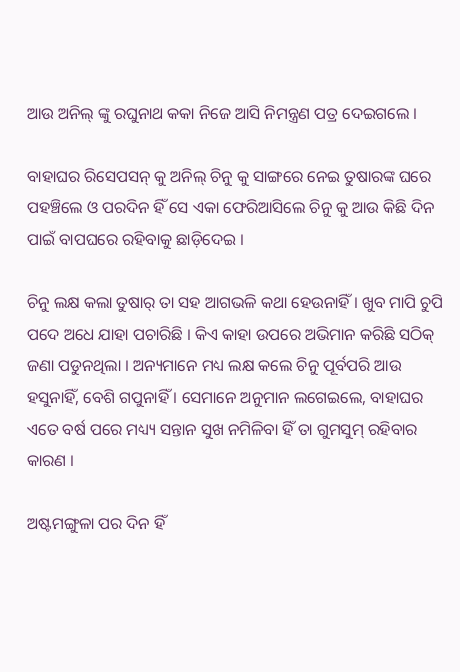ଆଉ ଅନିଲ୍ ଙ୍କୁ ରଘୁନାଥ କକା ନିଜେ ଆସି ନିମନ୍ତ୍ରଣ ପତ୍ର ଦେଇଗଲେ ।

ବାହାଘର ରିସେପସନ୍ କୁ ଅନିଲ୍ ଚିନୁ କୁ ସାଙ୍ଗରେ ନେଇ ତୁଷାରଙ୍କ ଘରେ ପହଞ୍ଚିଲେ ଓ ପରଦିନ ହିଁ ସେ ଏକା ଫେରିଆସିଲେ ଚିନୁ କୁ ଆଉ କିଛି ଦିନ ପାଇଁ ବାପଘରେ ରହିବାକୁ ଛାଡ଼ିଦେଇ ।

ଚିନୁ ଲକ୍ଷ କଲା ତୁଷାର୍ ତା ସହ ଆଗଭଳି କଥା ହେଉନାହିଁ । ଖୁବ ମାପି ଚୁପି ପଦେ ଅଧେ ଯାହା ପଚାରିଛି । କିଏ କାହା ଉପରେ ଅଭିମାନ କରିଛି ସଠିକ୍ ଜଣା ପଡୁନଥିଲା । ଅନ୍ୟମାନେ ମଧ୍ୟ ଲକ୍ଷ କଲେ ଚିନୁ ପୂର୍ବପରି ଆଉ ହସୁନାହିଁ, ବେଶି ଗପୁନାହିଁ । ସେମାନେ ଅନୁମାନ ଲଗେଇଲେ, ବାହାଘର ଏତେ ବର୍ଷ ପରେ ମଧ୍ୟ୍ୟ ସନ୍ତାନ ସୁଖ ନମିଳିବା ହିଁ ତା ଗୁମସୁମ୍ ରହିବାର କାରଣ ।

ଅଷ୍ଟମଙ୍ଗୁଳା ପର ଦିନ ହିଁ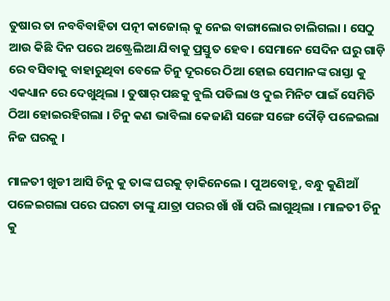ତୁଷାର ତା ନବବିବାହିତା ପତ୍ନୀ କାଜୋଲ୍ କୁ ନେଇ ବାଙ୍ଗାଲୋର ଚାଲିଗଲା । ସେଠୁ ଆଉ କିଛି ଦିନ ପରେ ଅଷ୍ଟ୍ରେଲିଆ ଯିବାକୁ ପ୍ରସ୍ତୁତ ହେବ । ସେମାନେ ସେଦିନ ଘରୁ ଗାଡ଼ି ରେ ବସିବାକୁ ବାହାରୁଥିବା ବେଳେ ଚିନୁ ଦୂରରେ ଠିଆ ହୋଇ ସେମାନଙ୍କ ରାସ୍ତା କୁ ଏକଧ୍ୟାନ ରେ ଦେଖୁଥିଲା । ତୁଷାର୍ ପଛକୁ ବୁଲି ପଡିଲା ଓ ଦୁଇ ମିନିଟ ପାଇଁ ସେମିତି ଠିଆ ହୋଇରହିଗଲା । ଚିନୁ କଣ ଭାବିଲା କେଜାଣି ସଙ୍ଗେ ସଙ୍ଗେ ଦୌଡ଼ି ପଳେଇଲା ନିଜ ଘରକୁ ।

ମାଳତୀ ଖୁଡୀ ଆସି ଚିନୁ କୁ ତାଙ୍କ ଘରକୁ ଡ଼ାକିନେଲେ । ପୁଅବୋହୂ, ବନ୍ଧୁ କୁଣିଆଁ ପଳେଇଗଲା ପରେ ଘରଟା ତାଙ୍କୁ ଯାତ୍ରା ପରର ଖାଁ ଖାଁ ପରି ଲାଗୁଥିଲା । ମାଳତୀ ଚିନୁ କୁ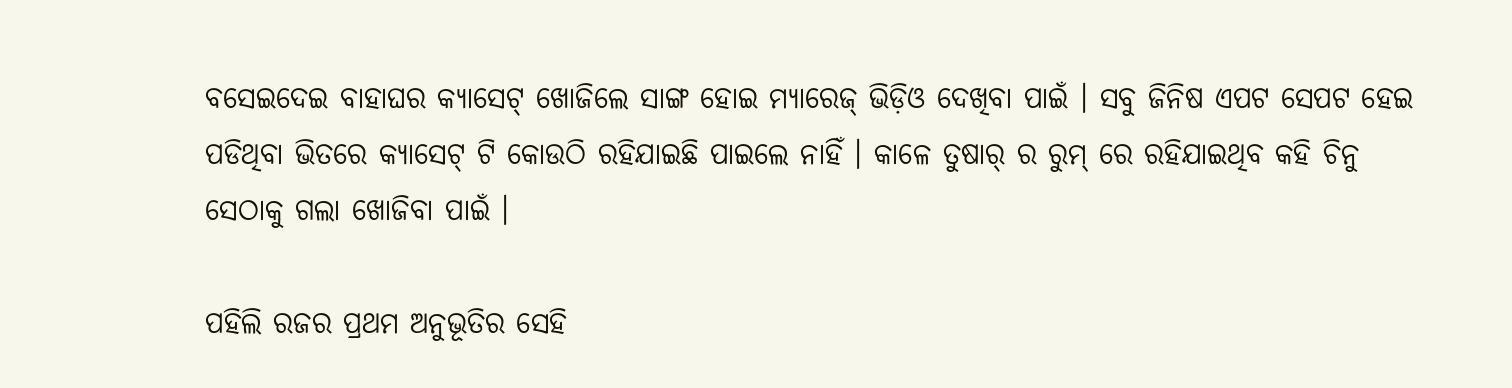ବସେଇଦେଇ ବାହାଘର କ୍ୟାସେଟ୍ ଖୋଜିଲେ ସାଙ୍ଗ ହୋଇ ମ୍ୟାରେଜ୍ ଭିଡ଼ିଓ ଦେଖିବା ପାଇଁ । ସବୁ ଜିନିଷ ଏପଟ ସେପଟ ହେଇ ପଡିଥିବା ଭିତରେ କ୍ୟାସେଟ୍ ଟି କୋଉଠି ରହିଯାଇଛି ପାଇଲେ ନାହିଁ । କାଳେ ତୁଷାର୍ ର ରୁମ୍ ରେ ରହିଯାଇଥିବ କହି ଚିନୁ ସେଠାକୁ ଗଲା ଖୋଜିବା ପାଇଁ ।

ପହିଲି ରଜର ପ୍ରଥମ ଅନୁଭୂତିର ସେହି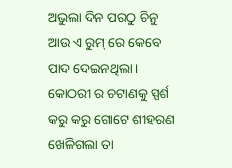ଅଭୁଲା ଦିନ ପରଠୁ ଚିନୁ ଆଉ ଏ ରୁମ୍ ରେ କେବେ ପାଦ ଦେଇନଥିଲା । କୋଠରୀ ର ଚଟାଣକୁ ସ୍ପର୍ଶ କରୁ କରୁ ଗୋଟେ ଶୀହରଣ ଖେଳିଗଲା ତା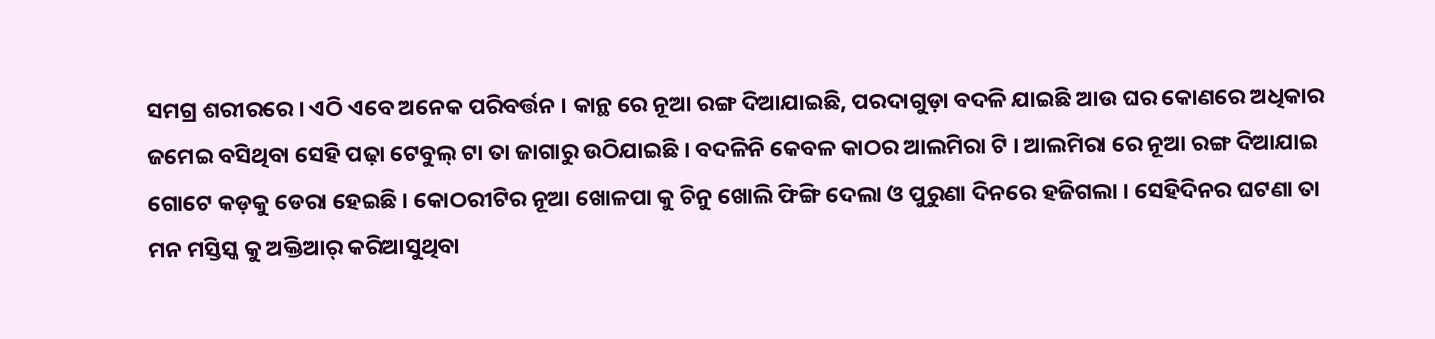ସମଗ୍ର ଶରୀରରେ । ଏଠି ଏବେ ଅନେକ ପରିବର୍ତ୍ତନ । କାନ୍ଥ ରେ ନୂଆ ରଙ୍ଗ ଦିଆଯାଇଛି, ପରଦାଗୁଡ଼ା ବଦଳି ଯାଇଛି ଆଉ ଘର କୋଣରେ ଅଧିକାର ଜମେଇ ବସିଥିବା ସେହି ପଢ଼ା ଟେବୁଲ୍ ଟା ତା ଜାଗାରୁ ଉଠିଯାଇଛି । ବଦଳିନି କେବଳ କାଠର ଆଲମିରା ଟି । ଆଲମିରା ରେ ନୂଆ ରଙ୍ଗ ଦିଆଯାଇ ଗୋଟେ କଡ଼କୁ ଡେରା ହେଇଛି । କୋଠରୀଟିର ନୂଆ ଖୋଳପା କୁ ଚିନୁ ଖୋଲି ଫିଙ୍ଗି ଦେଲା ଓ ପୁରୁଣା ଦିନରେ ହଜିଗଲା । ସେହିଦିନର ଘଟଣା ତା ମନ ମସ୍ତିସ୍କ କୁ ଅକ୍ତିଆର୍ କରିଆସୁଥିବା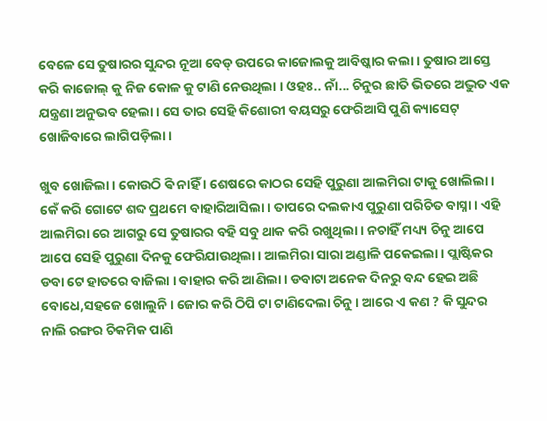ବେଳେ ସେ ତୁଷାରର ସୁନ୍ଦର ନୂଆ ବେଡ୍ ଉପରେ କାଜୋଲକୁ ଆବିଷ୍କାର କଲା । ତୁଷାର ଆସ୍ତେ କରି କାଜୋଲ୍ କୁ ନିଜ କୋଳ କୁ ଟାଣି ନେଉଥିଲା । ଓହଃ.. ନାଁ... ଚିନୁର ଛାତି ଭିତରେ ଅଦ୍ଭୁତ ଏକ ଯନ୍ତ୍ରଣା ଅନୁଭବ ହେଲା । ସେ ତାର ସେହି କିଶୋରୀ ବୟସରୁ ଫେରିଆସି ପୁଣି କ୍ୟାସେଟ୍ ଖୋଜିବାରେ ଲାଗିପଡ଼ିଲା ।

ଖୁବ ଖୋଜିଲା । କୋଉଠି ଵି ନାହିଁ । ଶେଷରେ କାଠର ସେହି ପୁରୁଣା ଆଲମିରା ଟାକୁ ଖୋଲିଲା । କେଁ କରି ଗୋଟେ ଶବ୍ଦ ପ୍ରଥମେ ବାହାରିଆସିଲା । ତାପରେ ଦଲକାଏ ପୁରୁଣା ପରିଚିତ ବାସ୍ନା । ଏହି ଆଲମିରା ରେ ଆଗରୁ ସେ ତୁଷାରର ବହି ସବୁ ଥାକ କରି ରଖୁଥିଲା । ନଚାହିଁ ମଧ୍ୟ୍ୟ ଚିନୁ ଆପେ ଆପେ ସେହି ପୁରୁଣା ଦିନକୁ ଫେରିଯାଉଥିଲା । ଆଲମିରା ସାରା ଅଣ୍ଡାଳି ପକେଇଲା । ପ୍ଲାଷ୍ଟିକର ଡବା ଟେ ହାତରେ ବାଜିଲା । ବାହାର କରି ଆଣିଲା । ଡବାଟା ଅନେକ ଦିନରୁ ବନ୍ଦ ହେଇ ଅଛି ବୋଧେ,ସହଜେ ଖୋଲୁନି । ଜୋର କରି ଠିପି ଟା ଟାଣିଦେଲା ଚିନୁ । ଆରେ ଏ କଣ ? କି ସୁନ୍ଦର ନାଲି ରଙ୍ଗର ଚିକମିକ ପାଣି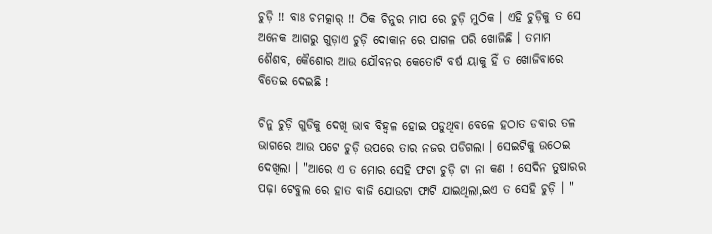ଚୁଡ଼ି !! ବାଃ ଚମତ୍କାର୍ !! ଠିକ ଚିନୁର ମାପ ରେ ଚୁଡ଼ି ମୁଠିକ । ଏହି ଚୁଡ଼ିକୁ ତ ସେ ଅନେକ ଆଗରୁ ଗୁଡ଼ାଏ ଚୁଡ଼ି ଦୋକାନ ରେ ପାଗଳ ପରି ଖୋଜିଛି । ତମାମ ଶୈଶବ, କୈଶୋର ଆଉ ଯୌବନର କେତୋଟି ବର୍ଷ ୟାକୁ ହିଁ ତ ଖୋଜିବାରେ ବିତେଇ ଦେଇଛି !

ଚିନୁ ଚୁଡ଼ି ଗୁଡିକୁ ଦେଖି ଭାବ ବିହ୍ୱଳ ହୋଇ ପଡୁଥିବା ବେଳେ ହଠାତ ଡବାର ତଳ ଭାଗରେ ଆଉ ପଟେ ଚୁଡ଼ି ଉପରେ ତାର ନଜର ପଡିଗଲା । ସେଇଟିକୁ ଉଠେଇ ଦେଖିଲା । "ଆରେ ଏ ତ ମୋର ସେହି ଫଟା ଚୁଡ଼ି ଟା ନା କଣ ! ସେଦିନ ତୁଷାରର ପଢ଼ା ଟେବୁଲ ରେ ହାତ ବାଜି ଯୋଉଟା ଫାଟି ଯାଇଥିଲା,ଇଏ ତ ସେହି ଚୁଡ଼ି । "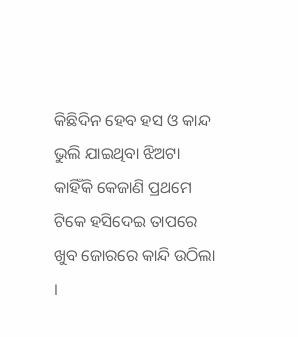କିଛିଦିନ ହେବ ହସ ଓ କାନ୍ଦ ଭୁଲି ଯାଇଥିବା ଝିଅଟା କାହିଁକି କେଜାଣି ପ୍ରଥମେ ଟିକେ ହସିଦେଇ ତାପରେ ଖୁବ ଜୋରରେ କାନ୍ଦି ଉଠିଲା ।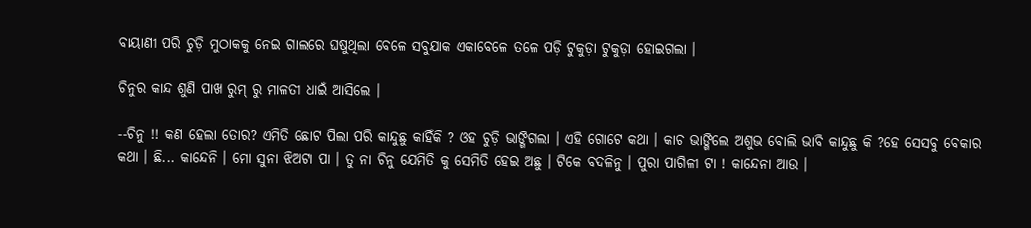ବାୟାଣୀ ପରି ଚୁଡ଼ି ମୁଠାକକୁ ନେଇ ଗାଲରେ ଘଷୁଥିଲା ବେଳେ ସବୁଯାକ ଏକାବେଳେ ତଳେ ପଡ଼ି ଟୁକୁଡ଼ା ଟୁକୁଡ଼ା ହୋଇଗଲା ।

ଚିନୁର କାନ୍ଦ ଶୁଣି ପାଖ ରୁମ୍ ରୁ ମାଳତୀ ଧାଇଁ ଆସିଲେ ।

--ଚିନୁ !! କଣ ହେଲା ତୋର? ଏମିତି ଛୋଟ ପିଲା ପରି କାନ୍ଦୁଛୁ କାହିଁକି ? ଓହ ଚୁଡ଼ି ଭାଙ୍ଗିଗଲା । ଏହି ଗୋଟେ କଥା । କାଚ ଭାଙ୍ଗିଲେ ଅଶୁଭ ବୋଲି ଭାବି କାନ୍ଦୁଛୁ କି ?ହେ ସେସବୁ ବେକାର କଥା । ଛି... କାନ୍ଦେନି । ମୋ ସୁନା ଝିଅଟା ପା । ତୁ ନା ଚିନୁ ଯେମିତି କୁ ସେମିତି ହେଇ ଅଛୁ । ଟିକେ ବଦଳିନୁ । ପୁରା ପାଗିଳୀ ଟା ! କାନ୍ଦେନା ଆଉ ।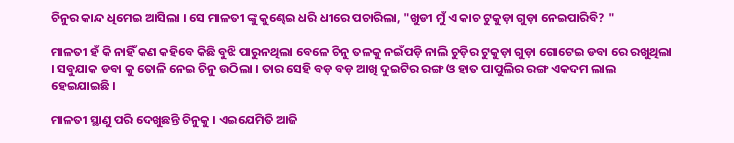ଚିନୁର କାନ୍ଦ ଧିମେଇ ଆସିଲା । ସେ ମାଳତୀ ଙ୍କୁ କୁଣ୍ଢେଇ ଧରି ଧୀରେ ପଚାରିଲା, "ଖୁଡୀ ମୁଁ ଏ କାଚ ଟୁକୁଡ଼ା ଗୁଡ଼ା ନେଇପାରିବି? "

ମାଳତୀ ହଁ କି ନାହିଁ କଣ କହିବେ କିଛି ବୁଝି ପାରୁନଥିଲା ବେଳେ ଚିନୁ ତଳକୁ ନଇଁପଡ଼ି ନାଲି ଚୁଡ଼ିର ଟୁକୁଡ଼ା ଗୁଡ଼ା ଗୋଟେଇ ଡବା ରେ ରଖୁଥିଲା । ସବୁଯାକ ଡବା କୁ ତୋଳି ନେଇ ଚିନୁ ଉଠିଲା । ତାର ସେହି ବଡ଼ ବଡ଼ ଆଖି ଦୁଇଟିର ରଙ୍ଗ ଓ ହାତ ପାପୁଲିର ରଙ୍ଗ ଏକଦମ ଲାଲ ହେଇଯାଇଛି ।

ମାଳତୀ ସ୍ଥାଣୁ ପରି ଦେଖୁଛନ୍ତି ଚିନୁକୁ । ଏଇଯେମିତି ଆଜି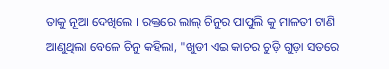ତାକୁ ନୂଆ ଦେଖିଲେ । ରକ୍ତରେ ଲାଲ୍ ଚିନୁର ପାପୁଲି କୁ ମାଳତୀ ଟାଣି ଆଣୁଥିଲା ବେଳେ ଚିନୁ କହିଲା, "ଖୁଡୀ ଏଇ କାଚର ଚୁଡ଼ି ଗୁଡ଼ା ସତରେ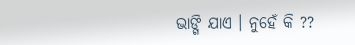ଭାଙ୍ଗି ଯାଏ । ନୁହେଁ କି ??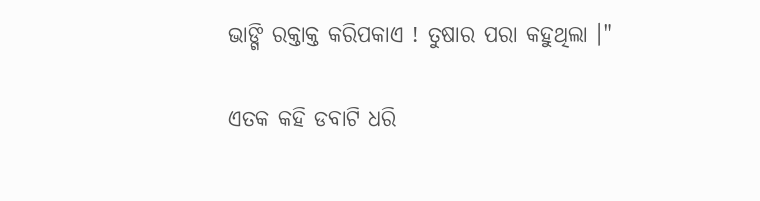ଭାଙ୍ଗି ରକ୍ତାକ୍ତ କରିପକାଏ ! ତୁଷାର ପରା କହୁଥିଲା ।"

ଏତକ କହି ଡବାଟି ଧରି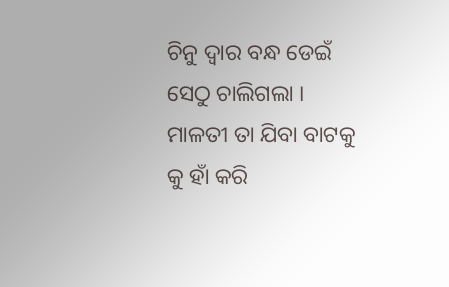ଚିନୁ ଦ୍ୱାର ବନ୍ଧ ଡେଇଁ ସେଠୁ ଚାଲିଗଲା । ମାଳତୀ ତା ଯିବା ବାଟକୁ କୁ ହାଁ କରି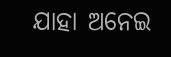ଯାହା ଅନେଇ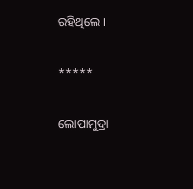ରହିଥିଲେ ।

*****

ଲୋପାମୁଦ୍ରା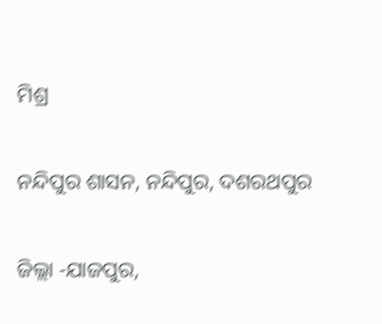ମିଶ୍ର

ନନ୍ଦିପୁର ଶାସନ, ନନ୍ଦିପୁର, ଦଶରଥପୁର

ଜିଲ୍ଲା -ଯାଜପୁର,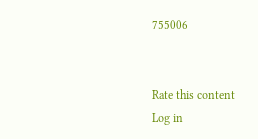755006


Rate this content
Log in